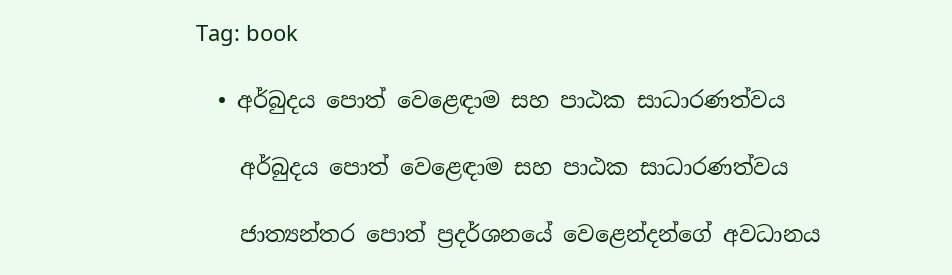Tag: book

  • අර්බුදය පොත් වෙළෙඳාම සහ පාඨක සාධාරණත්වය

    අර්බුදය පොත් වෙළෙඳාම සහ පාඨක සාධාරණත්වය

    ජාත්‍යන්තර පොත් ප්‍රදර්ශනයේ වෙළෙන්දන්ගේ අවධානය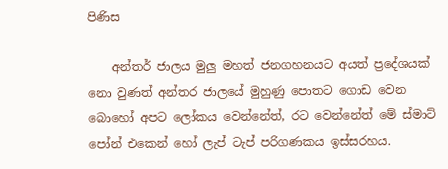පිණිස

    අන්තර් ජාලය මුලු මහත් ජනගහනයට අයත් ප්‍රදේශයක් නො වුණත් අන්තර ජාලයේ මුහුණු පොතට ගොඩ වෙන බොහෝ අපට ලෝකය වෙන්නේත්, රට වෙන්නේත් මේ ස්මාට් පෝන් එකෙන් හෝ ලැප් ටැප් පරිගණකය ඉස්සරහය.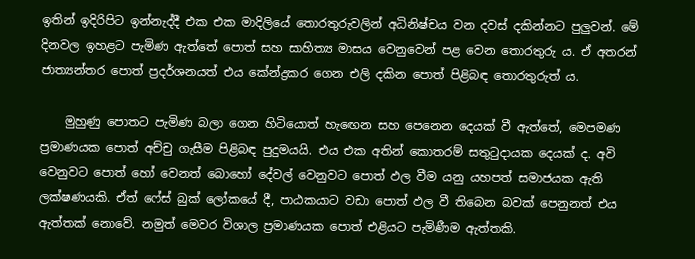ඉතින් ඉදිරිපිට ඉන්නැද්දී එක එක මාදිලියේ තොරතුරුවලින් අධිනිෂ්චය වන දවස් දකින්නට පුලුවන්. මේ දිනවල ඉහළට පැමිණ ඇත්තේ පොත් සහ සාහිත්‍ය මාසය වෙනුවෙන් පළ වෙන තොරතුරු ය. ඒ අතරන් ජාත්‍යන්තර පොත් ප්‍රදර්ශනයත් එය කේන්ද්‍රකර ගෙන එලි දකින පොත් පිළිබඳ තොරතුරුත් ය.

    මුහුණු පොතට පැමිණ බලා ගෙන හිටියොත් හැඟෙන සහ පෙනෙන දෙයක් වී ඇත්තේ, මෙපමණ ප්‍රමාණයක පොත් අච්චු ගැසීම පිළිබඳ පුදුමයයි. එය එක අතින් කොතරම් සතුටුදායක දෙයක් ද. අවි වෙනුවට පොත් හෝ වෙනත් බොහෝ දේවල් වෙනුවට පොත් ඵල වීම යනු යහපත් සමාජයක ඇති ලක්ෂණයකි. ඒත් ෆේස් බුක් ලෝකයේ දී, පාඨකයාට වඩා පොත් ඵල වී තිබෙන බවක් පෙනුනත් එය ඇත්තක් නොවේ. නමුත් මෙවර විශාල ප්‍රමාණයක පොත් එළියට පැමිණීම ඇත්තකි.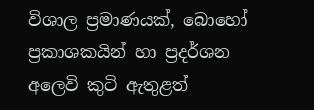විශාල ප්‍රමාණයක්, බොහෝ ප්‍රකාශකයින් හා ප්‍රදර්ශන අලෙවි කුටි ඇතුළත්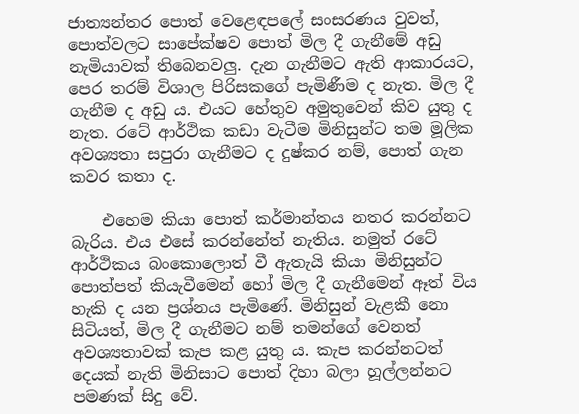ජාත්‍යන්තර පොත් වෙළෙඳපලේ සංසරණය වුවත්, පොත්වලට සාපේක්ෂව පොත් මිල දී ගැනීමේ අඩු නැමියාවක් තිබෙනවලු. දැන ගැනීමට ඇති ආකාරයට, පෙර තරම් විශාල පිරිසකගේ පැමිණීම ද නැත. මිල දී ගැනීම ද අඩු ය. එයට හේතුව අමුතුවෙන් කිව යුතු ද නැත. රටේ ආර්ථික කඩා වැටීම මිනිසුන්ට තම මූලික අවශ්‍යතා සපුරා ගැනීමට ද දුෂ්කර නම්, පොත් ගැන කවර කතා ද.

    එහෙම කියා පොත් කර්මාන්තය නතර කරන්නට බැරිය. එය එසේ කරන්නේත් නැතිය. නමුත් රටේ ආර්ථිකය බංකොලොත් වී ඇතැයි කියා මිනිසුන්ට පොත්පත් කියැවීමෙන් හෝ මිල දී ගැනීමෙන් ඈත් විය හැකි ද යන ප්‍රශ්නය පැමිණේ. මිනිසුන් වැළකී නො සිටියත්, මිල දී ගැනීමට නම් තමන්ගේ වෙනත් අවශ්‍යතාවක් කැප කළ යුතු ය. කැප කරන්නටත් දෙයක් නැති මිනිසාට පොත් දිහා බලා හූල්ලන්නට පමණක් සිදු වේ.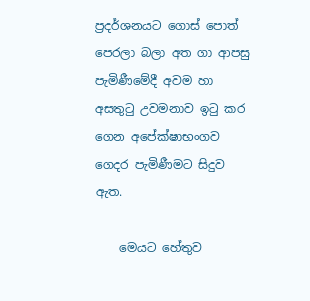ප්‍රදර්ශනයට ගොස් පොත් පෙරලා බලා අත ගා ආපසු පැමිණීමේදී අවම හා අසතුටු උවමනාව ඉටු කර ගෙන අපේක්ෂාභංගව ගෙදර පැමිණීමට සිදුව ඇත.

    මෙයට හේතුව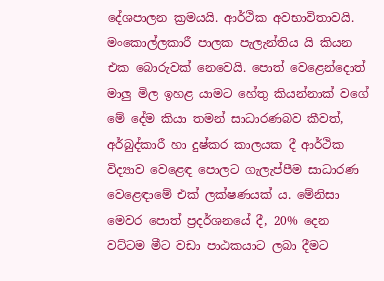දේශපාලන ක්‍රමයයි. ආර්ථික අවභාවිතාවයි. මංකොල්ලකාරී පාලක පැලැන්තිය යි කියන එක බොරුවක් නෙවෙයි. පොත් වෙළෙන්දොත් මාලු මිල ඉහළ යාමට හේතු කියන්නාක් වගේ මේ දේම කියා තමන් සාධාරණබව කීවත්, අර්බුද්කාරී හා දුෂ්කර කාලයක දී ආර්ථික විද්‍යාව වෙළෙඳ පොලට ගැලැප්පීම සාධාරණ වෙළෙඳාමේ එක් ලක්ෂණයක් ය. මේනිසා මෙවර පොත් ප්‍රදර්ශනයේ දී, 20% දෙන වට්ටම මීට වඩා පාඨකයාට ලබා දීමට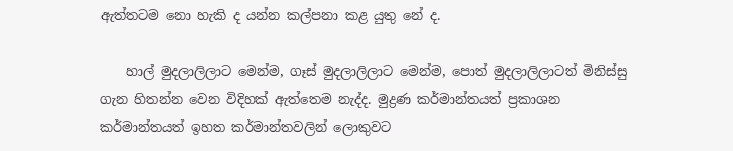ඇත්තටම නො හැකි ද යන්න කල්පනා කළ යුතු නේ ද.

    හාල් මුදලාලිලාට මෙන්ම, ගෑස් මුදලාලිලාට මෙන්ම, පොත් මුදලාලිලාටත් මිනිස්සු ගැන හිතන්න වෙන විදිහක් ඇත්තෙම නැද්ද. මුද්‍රණ කර්මාන්තයත් ප්‍රකාශන කර්මාන්තයත් ඉහත කර්මාන්තවලින් ලොකුවට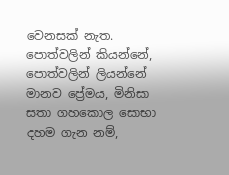වෙනසක් නැත. පොත්වලින් කියන්නේ, පොත්වලින් ලියන්නේ මානව ප්‍රේමය, මිනිසා සතා ගහකොල සොභා දහම ගැන නම්,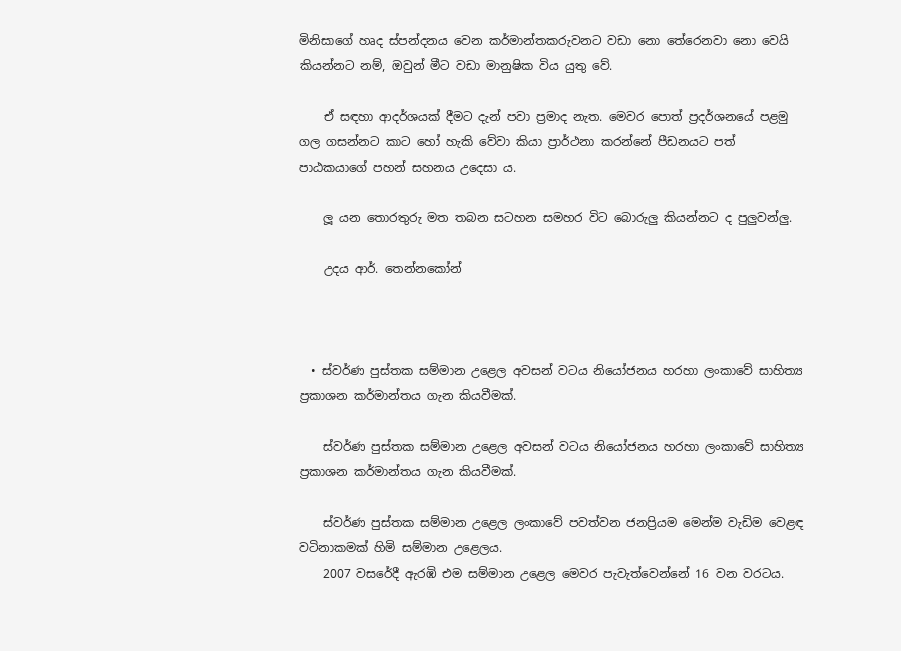මිනිසාගේ හෘද ස්පන්දනය වෙන කර්මාන්තකරුවනට වඩා නො තේරෙනවා නො වෙයි කියන්නට නම්, ඔවුන් මීට වඩා මානුෂික විය යුතු වේ.

    ඒ සඳහා ආදර්ශයක් දීමට දැන් පවා ප්‍රමාද නැත. මෙවර පොත් ප්‍රදර්ශනයේ පළමු ගල ගසන්නට කාට හෝ හැකි වේවා කියා ප්‍රාර්ථනා කරන්නේ පීඩනයට පත් පාඨකයාගේ පහන් සහනය උදෙසා ය.

    ලූ යන තොරතුරු මත තබන සටහන සමහර විට බොරුලු කියන්නට ද පුලුවන්ලු.

    උදය ආර්. තෙන්නකෝන්



  • ස්වර්ණ පුස්තක සම්මාන උළෙල අවසන් වටය නියෝජනය හරහා ලංකාවේ සාහිත්‍ය ප්‍රකාශන කර්මාන්තය ගැන කියවීමක්.

    ස්වර්ණ පුස්තක සම්මාන උළෙල අවසන් වටය නියෝජනය හරහා ලංකාවේ සාහිත්‍ය ප්‍රකාශන කර්මාන්තය ගැන කියවීමක්.

    ස්වර්ණ පුස්තක සම්මාන උළෙල ලංකාවේ පවත්වන ජනප්‍රියම මෙන්ම වැඩිම වෙළඳ වටිනාකමක් හිමි සම්මාන උළෙලය.
    2007 වසරේදී ඇරඹි එම සම්මාන උළෙල මෙවර පැවැත්වෙන්නේ 16 වන වරටය.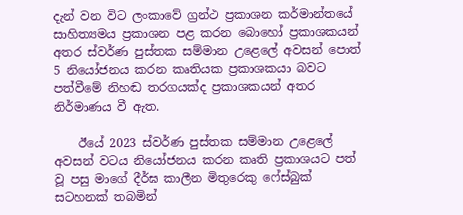දැන් වන විට ලංකාවේ ග්‍රන්ථ ප්‍රකාශන කර්මාන්තයේ සාහිත්‍යමය ප්‍රකාශන පළ කරන බොහෝ ප්‍රකාශකයන් අතර ස්වර්ණ පුස්තක සම්මාන උළෙලේ අවසන් පොත් 5 නියෝජනය කරන කෘතියක ප්‍රකාශකයා බවට පත්වීමේ නිහඬ තරගයක්ද ප්‍රකාශකයන් අතර නිර්මාණය වී ඇත.

    ඊයේ 2023 ස්වර්ණ පුස්තක සම්මාන උළෙලේ අවසන් වටය නියෝජනය කරන කෘති ප්‍රකාශයට පත් වූ පසු මාගේ දීර්ඝ කාලීන මිතුරෙකු ෆේස්බුක් සටහනක් තබමින්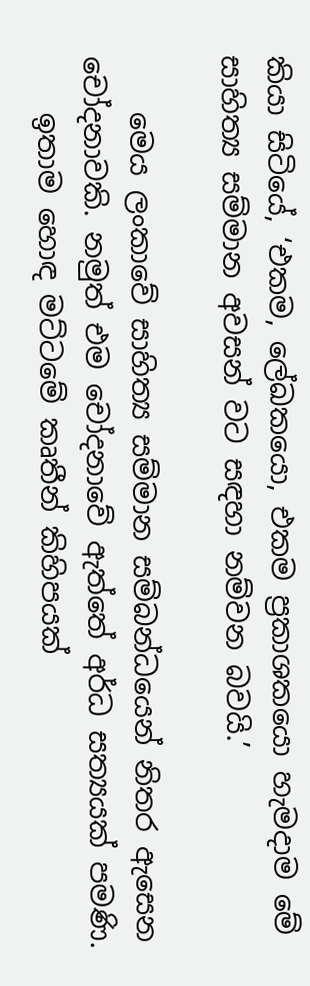කියා සිටියේ, ‘එකම, ලේඛකයො, එකම ප්‍රකාශකයො හැමදාම මේ සාහිත්‍ය සම්මාන අවසන් වට සඳහා නම්වන බවයි.’

    මෙය ලංකාවේ සාහිත්‍ය සම්මාන සම්බන්ධයෙන් නිතර ඇසෙන චෝදනාවකි. නමුත් එම චෝදනාවේ ඇත්තේ අර්ධ සත්‍යයක් පමණි.
    ඉතාම හොඳ මට්ටමේ කෘතීන් කිහිපයක්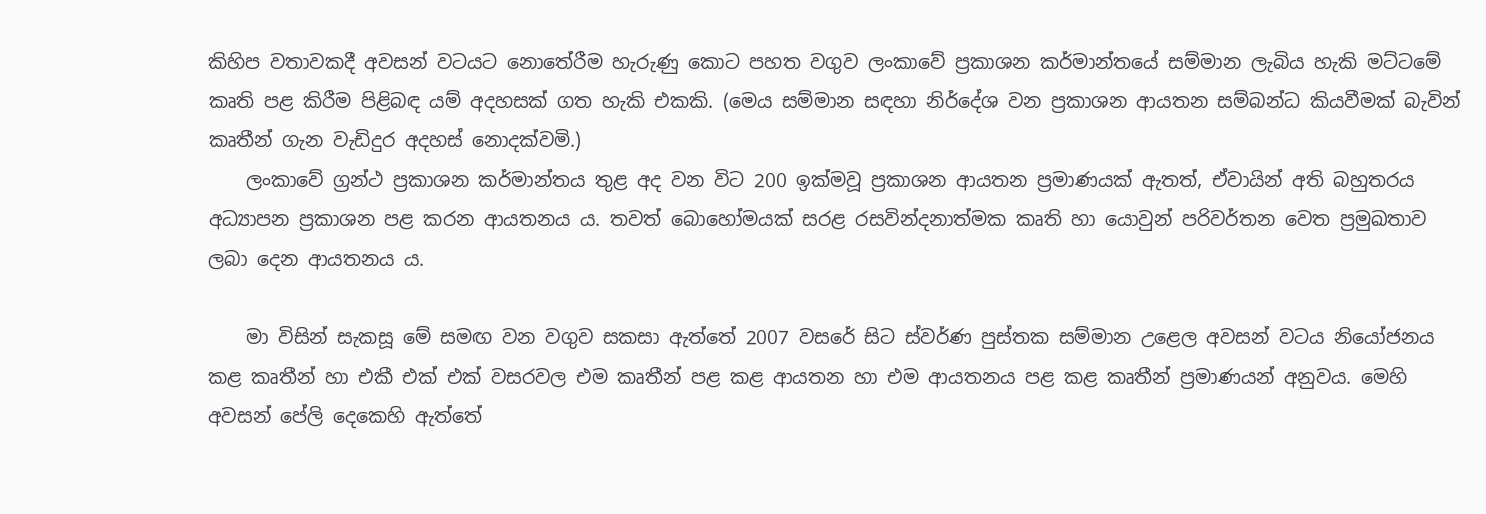කිහිප වතාවකදී අවසන් වටයට නොතේරීම හැරුණු කොට පහත වගුව ලංකාවේ ප්‍රකාශන කර්මාන්තයේ සම්මාන ලැබිය හැකි මට්ටමේ කෘති පළ කිරීම පිළිබඳ යම් අදහසක් ගත හැකි එකකි. (මෙය සම්මාන සඳහා නිර්දේශ වන ප්‍රකාශන ආයතන සම්බන්ධ කියවීමක් බැවින් කෘතීන් ගැන වැඩිදුර අදහස් නොදක්වමි.)
    ලංකාවේ ග්‍රන්ථ ප්‍රකාශන කර්මාන්තය තුළ අද වන විට 200 ඉක්මවූ ප්‍රකාශන ආයතන ප්‍රමාණයක් ඇතත්, ඒවායින් අති බහුතරය අධ්‍යාපන ප්‍රකාශන පළ කරන ආයතනය ය. තවත් බොහෝමයක් සරළ රසවින්දනාත්මක කෘති හා යොවුන් පරිවර්තන වෙත ප්‍රමුඛතාව ලබා දෙන ආයතනය ය.

    මා විසින් සැකසූ මේ සමඟ වන වගුව සකසා ඇත්තේ 2007 වසරේ සිට ස්වර්ණ පුස්තක සම්මාන උළෙල අවසන් වටය නියෝජනය කළ කෘතීන් හා එකී එක් එක් වසරවල එම කෘතීන් පළ කළ ආයතන හා එම ආයතනය පළ කළ කෘතීන් ප්‍රමාණයන් අනුවය. මෙහි අවසන් පේලි දෙකෙහි ඇත්තේ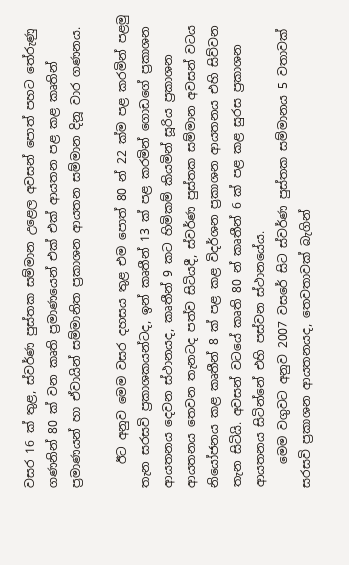වසර 16 ක් තුළ, ස්වර්ණ පුස්තක සම්මාන උළෙල අවසන් පොත් පහට තේරුණු ගණනින් 80 ක් වන කෘති ප්‍රමාණයෙන් එක් එක් ආයතන පළ කළ කෘතින් ප්‍රමාණයන් හා ඒවායින් සම්මානිත ප්‍රකාශන ආයතන සම්මාන දිනූ වාර ගණනය.

    ඊට අනුව මෙම වසර දහසය තුළ එම පොත් 80 න් 22 ක්ම පළ කරමින් පළමු තැන සරසවි ප්‍රකාශකයන්ටද, ඉන් කෘතීන් 13 ක් පළ කරමින් ගොඩගේ ප්‍රකාශන ආයතනය දෙවන ස්ථානයද, කෘතීන් 9 කට හිමිකම් කියමින් සූරිය ප්‍රකාශන ආයතනය තෙවන තැනටද පත්ව සිටියදී, ස්වර්ණ පුස්තක සම්මාන අවසන් වටය නියෝජනය කළ කෘතීන් 8 ක් පළ කළ විදර්ශන ප්‍රකාශන ආයතනය එහි සිව්වන තැන සිටියි. අවසන් වටයේ කෘති 80 න් කෘතීන් 6 ක් පළ කළ සුරස ප්‍රකාශන ආයතනය සිටින්නේ එහි පස්වන ස්ථානයේය.
    මෙම වගුවට අනුව 2007 වසරේ සිට ස්වර්ණ පුස්තක සම්මානය 5 වතාවක් සරසවි ප්‍රකාශන ආයතනයද, තෙවතාවක් බැගින්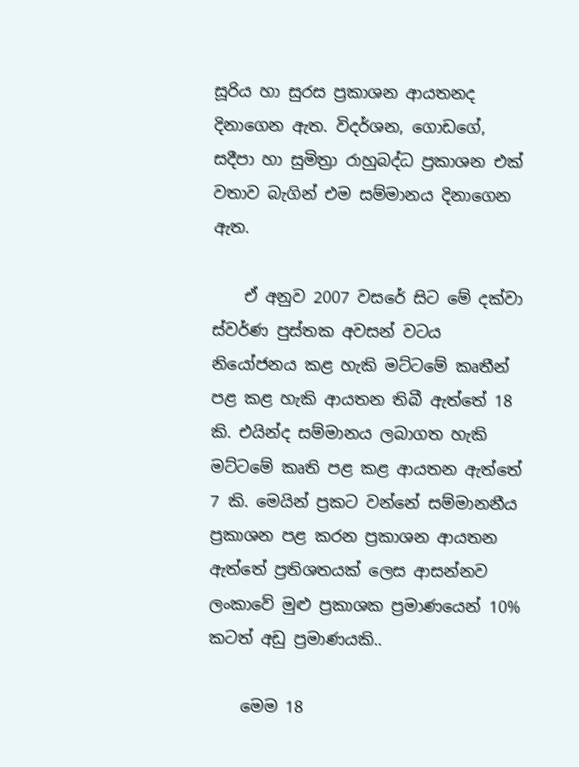සූරිය හා සුරස ප්‍රකාශන ආයතනද දිනාගෙන ඇත. විදර්ශන, ගොඩගේ, සදීපා හා සුමිත්‍රා රාහුබද්ධ ප්‍රකාශන එක් වතාව බැගින් එම සම්මානය දිනාගෙන ඇත.

    ඒ අනුව 2007 වසරේ සිට මේ දක්වා ස්වර්ණ පුස්තක අවසන් වටය නියෝජනය කළ හැකි මට්ටමේ කෘතීන් පළ කළ හැකි ආයතන තිබී ඇත්තේ 18 කි. එයින්ද සම්මානය ලබාගත හැකි මට්ටමේ කෘති පළ කළ ආයතන ඇත්තේ 7 කි. මෙයින් ප්‍රකට වන්නේ සම්මානනීය ප්‍රකාශන පළ කරන ප්‍රකාශන ආයතන ඇත්තේ ප්‍රතිශතයක් ලෙස ආසන්නව ලංකාවේ මුළු ප්‍රකාශක ප්‍රමාණයෙන් 10% කටත් අඩු ප්‍රමාණයකි..

    මෙම 18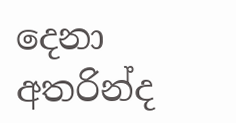දෙනා අතරින්ද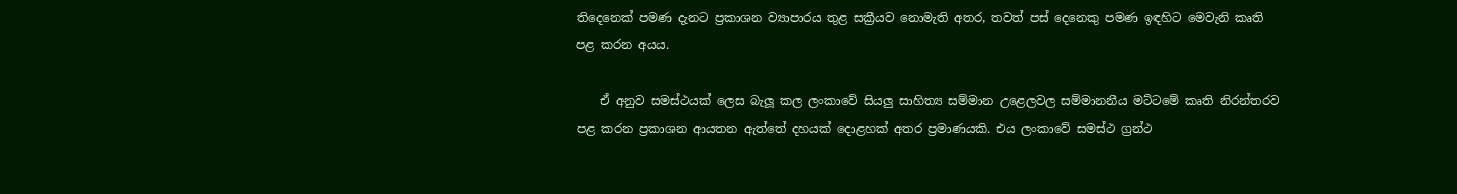තිදෙනෙක් පමණ දැනට ප්‍රකාශන ව්‍යාපාරය තුළ සක්‍රීයව නොමැති අතර, තවත් පස් දෙනෙකු පමණ ඉඳහිට මෙවැනි කෘති පළ කරන අයය.

    ඒ අනුව සමස්ථයක් ලෙස බැලූ කල ලංකාවේ සියලු සාහිත්‍ය සම්මාන උළෙලවල සම්මානනීය මට්ටමේ කෘති නිරන්තරව පළ කරන ප්‍රකාශන ආයතන ඇත්තේ දහයක් දොළහක් අතර ප්‍රමාණයකි. එය ලංකාවේ සමස්ථ ග්‍රන්ථ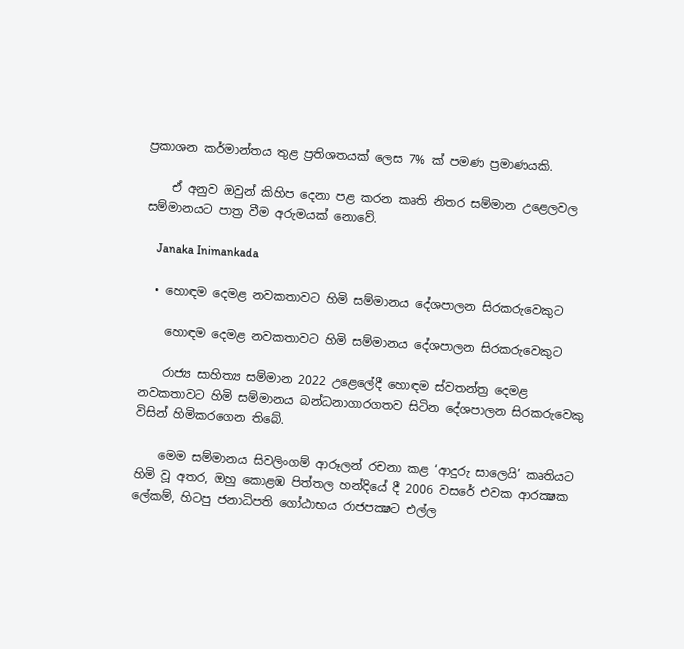ප්‍රකාශන කර්මාන්තය තුළ ප්‍රතිශතයක් ලෙස 7% ක් පමණ ප්‍රමාණයකි.

    ඒ අනුව ඔවුන් කිහිප දෙනා පළ කරන කෘති නිතර සම්මාන උළෙලවල සම්මානයට පාත්‍ර වීම අරුමයක් නොවේ.

    Janaka Inimankada

  • හොඳම දෙමළ නවකතාවට හිමි සම්මානය දේශපාලන සිරකරුවෙකුට

    හොඳම දෙමළ නවකතාවට හිමි සම්මානය දේශපාලන සිරකරුවෙකුට

    රාජ්‍ය සාහිත්‍ය සම්මාන 2022 උළෙලේදී හොඳම ස්වතන්ත්‍ර දෙමළ නවකතාවට හිමි සම්මානය බන්ධනාගාරගතව සිටින දේශපාලන සිරකරුවෙකු විසින් හිමිකරගෙන තිබේ.

    මෙම සම්මානය සිවලිංගම් ආරූලන් රචනා කළ ‘ආදුරු සාලෙයි’ කෘතියට හිමි වූ අතර, ඔහු කොළඹ පිත්තල හන්දියේ දී 2006 වසරේ එවක ආරක්‍ෂක ලේකම්, හිටපු ජනාධිපති ගෝඨාභය රාජපක්‍ෂට එල්ල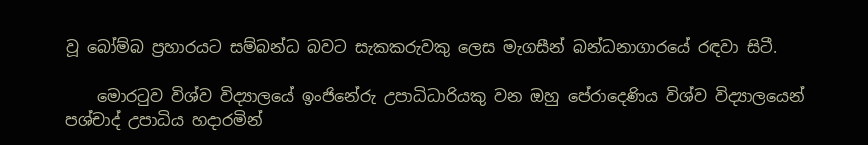වූ බෝම්බ ප්‍රහාරයට සම්බන්ධ බවට සැකකරුවකු ලෙස මැගසීන් බන්ධනාගාරයේ රඳවා සිටී.

    මොරටුව විශ්ව විද්‍යාලයේ ඉංජිනේරු උපාධිධාරියකු වන ඔහු පේරාදෙණිය විශ්ව විද්‍යාලයෙන් පශ්චාද් උපාධිය හදාරමින්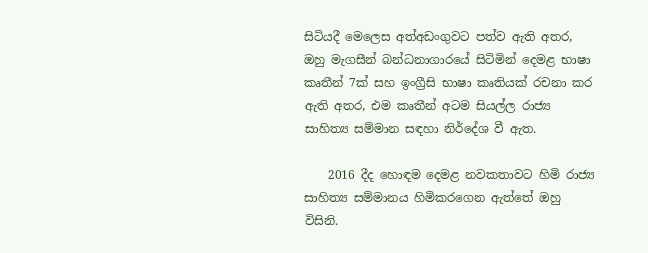සිටියදී මෙලෙස අත්අඩංගුවට පත්ව ඇති අතර, ඔහු මැගසීන් බන්ධනාගාරයේ සිටිමින් දෙමළ භාෂා කෘතීන් 7ක් සහ ඉංග්‍රීසි භාෂා කෘතියක් රචනා කර ඇති අතර, එම කෘතීන් අටම සියල්ල රාජ්‍ය සාහිත්‍ය සම්මාන සඳහා නිර්දේශ වී ඇත.

    2016 දීද හොඳම දෙමළ නවකතාවට හිමි රාජ්‍ය සාහිත්‍ය සම්මානය හිමිකරගෙන ඇත්තේ ඔහු විසිනි.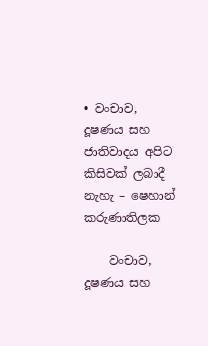• වංචාව, දූෂණය සහ ජාතිවාදය අපිට කිසිවක් ලබාදී නැහැ – ෂෙහාන් කරුණාතිලක

    වංචාව, දූෂණය සහ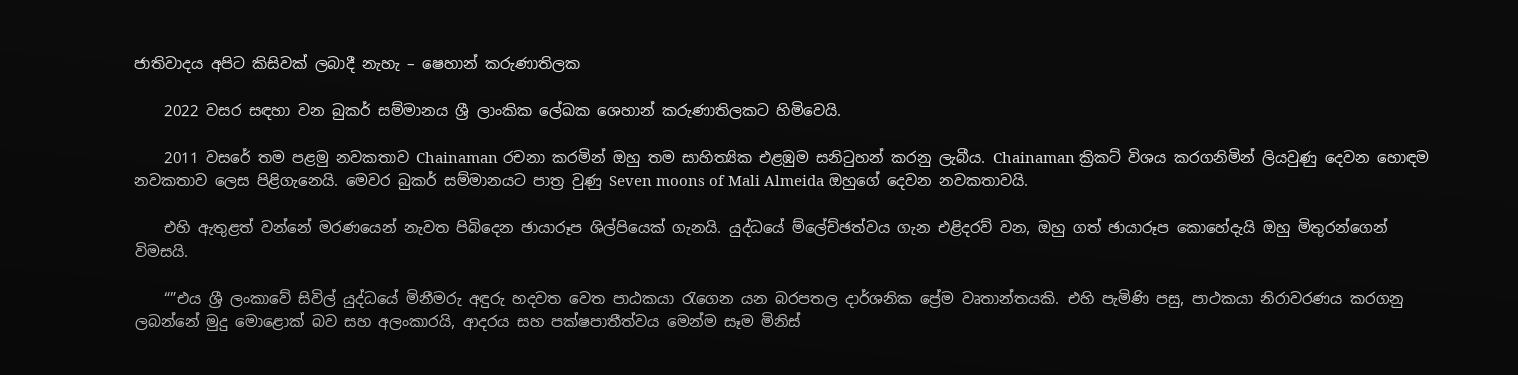ජාතිවාදය අපිට කිසිවක් ලබාදී නැහැ – ෂෙහාන් කරුණාතිලක

    2022 වසර සඳහා වන බුකර් සම්මානය ශ්‍රී ලාංකික ලේඛක ශෙහාන් කරුණාතිලකට හිමිවෙයි.

    2011 වසරේ තම පළමු නවකතාව Chainaman රචනා කරමින් ඔහු තම සාහිත්‍යික එළඹුම සනිටුහන් කරනු ලැබීය. Chainaman ක්‍රිකට් විශය කරගනිමින් ලියවුණු දෙවන හොඳම නවකතාව ලෙස පිළිගැනෙයි. මෙවර බුකර් සම්මානයට පාත්‍ර වුණු Seven moons of Mali Almeida ඔහුගේ දෙවන නවකතාවයි.

    එහි ඇතුළත් වන්නේ මරණයෙන් නැවත පිබිදෙන ඡායාරූප ශිල්පියෙක් ගැනයි. යුද්ධයේ ම්ලේච්ඡත්වය ගැන එළිදරව් වන, ඔහු ගත් ඡායාරූප කොහේදැයි ඔහු මිතුරන්ගෙන් විමසයි.

    “”එය ශ්‍රී ලංකාවේ සිවිල් යුද්ධයේ මිනීමරු අඳුරු හදවත වෙත පාඨකයා රැගෙන යන බරපතල දාර්ශනික ප්‍රේම වෘතාන්තයකි. එහි පැමිණි පසු, පාථකයා නිරාවරණය කරගනු ලබන්නේ මුදු මොළොක් බව සහ අලංකාරයි, ආදරය සහ පක්ෂපාතීත්වය මෙන්ම සෑම මිනිස්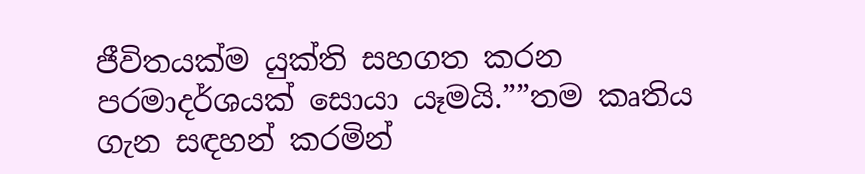ජීවිතයක්ම යුක්ති සහගත කරන පරමාදර්ශයක් සොයා යෑමයි.””තම කෘතිය ගැන සඳහන් කරමින්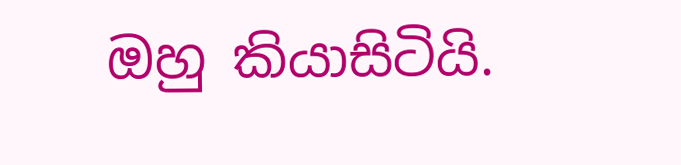ඔහු කියාසිටියි.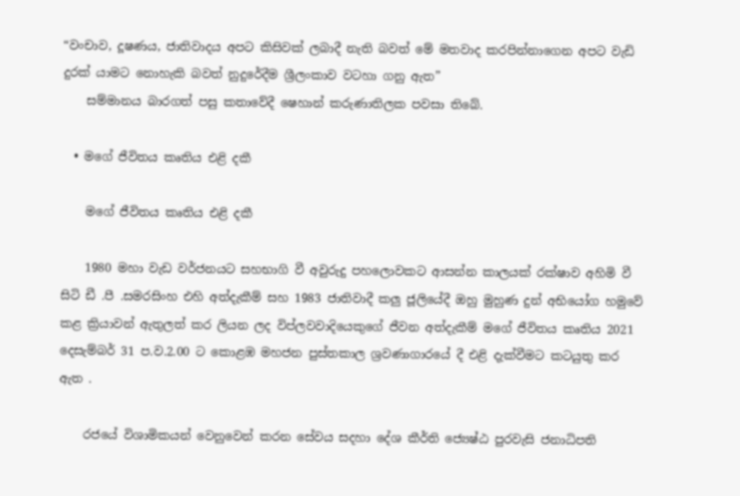“වංචාව, දූෂණය, ජාතිවාදය අපට කිසිවක් ලබාදී නැති බවත් මේ මතවාද කරපින්නාගෙන අපට වැඩි දුරක් යාමට නොහැකි බවත් නුදුරේදීම ශ්‍රීලංකාව වටහා ගනු ඇත”
    සම්මානය බාරගත් පසු කතාවේදී ෂෙහාන් කරුණාතිලක පවසා තිබේ.

  • මගේ ජීවිතය කෘතිය එළි දකී

    මගේ ජීවිතය කෘතිය එළි දකී

    1980 මහා වැඩ වර්ජනයට සහභාගි වී අවුරුදු පහලොවකට ආසන්න කාලයක් රක්ෂාව අහිමි වී සිටි ඩී .පී .සමරසිංහ එහි අත්දැකීම් සහ 1983 ජාතිවාදී කලු ජූලියේදී ඔහු මුහුණ දුන් අභියෝග හමුවේ කළ ක්‍රියාවන් ඇතුලත් කර ලියන ලද විප්ලවවාදියෙකුගේ ජීවන අත්දැකීම් මගේ ජීවිතය කෘතිය 2021 දෙසැම්බර් 31 ප.ව.2.00 ට කොළඹ මහජන පුස්තකාල ශ්‍රවණාගාරයේ දී එළි දැක්වීමට කටයුතු කර ඇත .

    රජයේ විශාමිකයන් වෙනුවෙන් කරන සේවය සදහා දේශ කීර්ති ජ්‍යෙෂ්ඨ පුරවැසි ජනාධිපති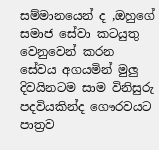සම්මානයෙන් ද ,ඔහුගේ සමාජ සේවා කටයුතු වෙනුවෙන් කරන සේවය අගයමින් මුලු දිවයිනටම සාම විනිසුරු පදවියකින්ද ගෞරවයට පාත්‍රව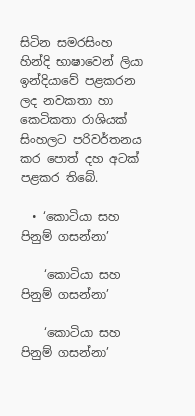සිටින සමරසිංහ හින්දි භාෂාවෙන් ලියා ඉන්දියාවේ පළකරන ලද නවකතා හා කෙටිකතා රාශියක් සිංහලට පරිවර්තනය කර පොත් දහ අටක් පළකර තිබේ.

  • ‘කොටියා සහ පිනුම් ගසන්නා’

    ‘කොටියා සහ පිනුම් ගසන්නා’

    ‘කොටියා සහ පිනුම් ගසන්නා’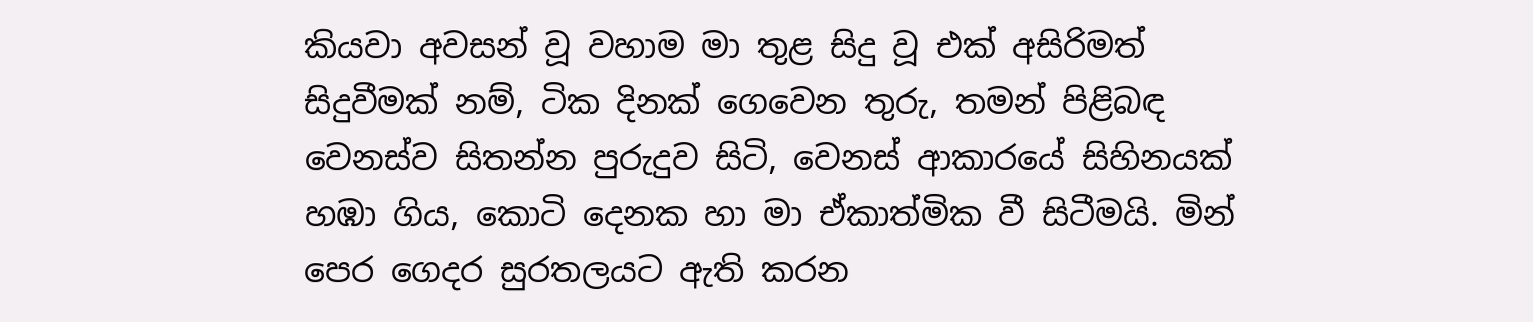කියවා අවසන් වූ වහාම මා තුළ සිදු වූ එක් අසිරිමත් සිදුවීමක් නම්, ටික දිනක් ගෙවෙන තුරු, තමන් පිළිබඳ වෙනස්ව සිතන්න පුරුදුව සිටි, වෙනස් ආකාරයේ සිහිනයක් හඹා ගිය, කොටි දෙනක හා මා ඒකාත්මික වී සිටීමයි. මින් පෙර ගෙදර සුරතලයට ඇති කරන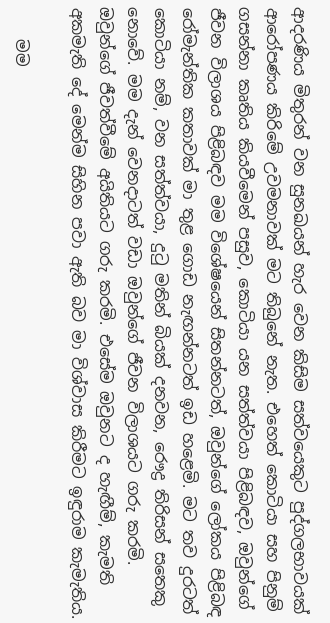ආදරණිය මිතුරන් වන සුනඛයන් හැර වෙන කිසිම සත්වයෙකුට පුද්ගලභාවයක් ආරෝපණය කිරිමේ උවමනාවක් මට තිබුනේ නැත. එහෙත් ‍කොටියා සහ පිනුම් ගසන්නා කෘතිය කියවීමෙන් පසුව, කොටියා යන සත්ත්වයා පිළිබඳව, ඔවුන්ගේ ජීවන විලාශය පිළිබඳව මම විශේෂයෙන් සිතන්නටත්, ඔවුන්ගේ ලෝකය පිළිබඳ රෝමැන්තික කතාවක් මා තුළ ගොඩ නැඟන්නටත් ඉඩ හළෙමි. මට තව දුරටත් කොටියා නම්, වන සත්ත්වයා, දුටු මතින් බියක් දනවන, රෞද්‍ර තිරිසන් සතෙකු නොවේ. මම දැන් වෙනදාටත් වඩා ඔවුන්ගේ ජීවන විලාශයට ගරු කරමි. ඔවුන්ගේ ජීවත්වීමේ අයිතියට ගරු කරමි. එසේම ඔවුනට ද හැඟීම්, කැමති අකමැති දේ මෙන්ම සිහින පවා ඇති බව මා විශ්වාස කිරීමට ඉඳුරාම කැමැතිය.

    මම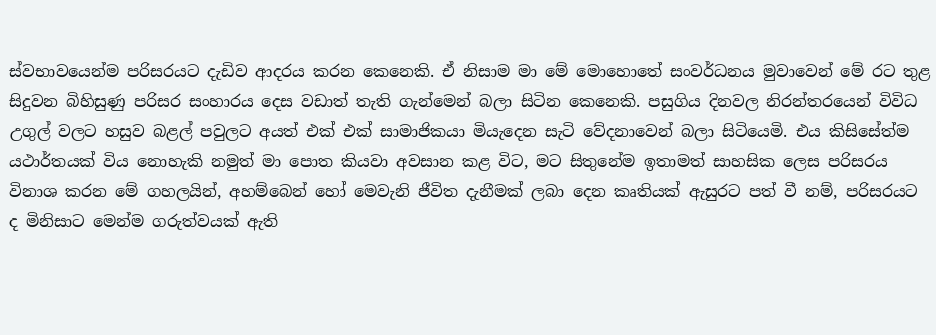ස්වභාවයෙන්ම පරිසරයට දැඩිව ආදරය කරන කෙනෙකි. ඒ නිසාම මා මේ මොහොතේ සංවර්ධනය මුවාවෙන් මේ රට තුළ සිදුවන බිහිසුණු පරිසර සංහාරය දෙස වඩාත් තැති ගැන්මෙන් බලා සිටින කෙනෙකි. පසුගිය දිනවල නිරන්තරයෙන් විවිධ උගුල් වලට හසුව බළල් පවුලට අයත් එක් එක් සාමාජිකයා මියැදෙන සැටි වේදනාවෙන් බලා සිටියෙමි. එය කිසිසේත්ම යථාර්තයක් විය නොහැකි නමුත් මා පොත කියවා අවසාන කළ විට, මට සිතුනේම ඉතාමත් සාහසික ලෙස පරිසරය විනාශ කරන මේ ගහලයින්, අහම්බෙන් හෝ මෙවැනි ජීවිත දැනීමක් ලබා දෙන කෘතියක් ඇසුරට පත් වී නම්, පරිසරයට ද මිනිසාට මෙන්ම ගරුත්වයක් ඇති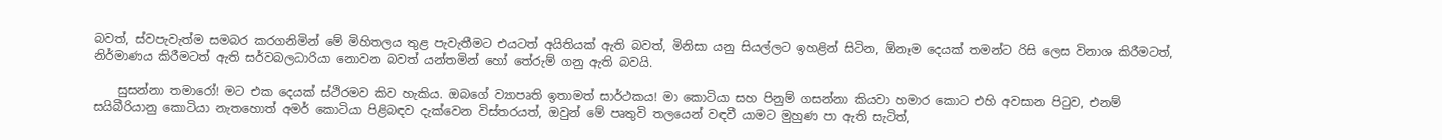බවත්, ස්වපැවැත්ම සමබර කරගනිමින් මේ මිහිතලය තුළ පැවැතීමට එයටත් අයිතියක් ඇති බවත්, මිනිසා යනු සියල්ලට ඉහළින් සිටින, ඕනෑම දෙයක් තමන්ට රිසි ලෙස විනාශ කිරීමටත්, නිර්මාණය කිරීමටත් ඇති සර්වබලධාරියා නොවන බවත් යන්තමින් හෝ තේරුම් ගනු ඇති බවයි.

    සුසන්නා තමාරෝ! මට එක දෙයක් ස්ථිරමව කිව හැකිය. ඔබගේ ව්‍යාපෘති ඉතාමත් සාර්ථකය! මා කොටියා සහ පිනුම් ගසන්නා කියවා හමාර කොට එහි අවසාන පිටුව, එනම් සයිබීරියානු කොටියා නැතහොත් අමර් කොටියා පිළිබඳව දැක්වෙන විස්තරයත්, ඔවුන් මේ පෘතුවි තලයෙන් වඳවී යාමට මුහුණ පා ඇති සැටිත්,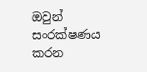ඔවුන් සංරක්ෂණය කරන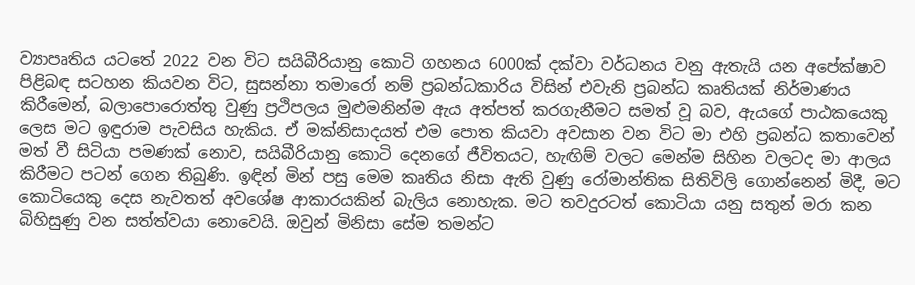ව්‍යාපෘතිය යටතේ 2022 වන විට සයිබීරියානු කොටි ගහනය 6000ක් දක්වා වර්ධනය වනු ඇතැයි යන අපේක්ෂාව පිළිබඳ සටහන කියවන විට, සුසන්නා තමාරෝ නම් ප්‍රබන්ධකාරිය විසින් එවැනි ප්‍රබන්ධ කෘතියක් නිර්මාණය කිරීමෙන්, බලාපොරොත්තු වුණු ප්‍රථිපලය මුළුමනින්ම ඇය අත්පත් කරගැනීමට සමත් වූ බව, ඇයගේ පාඨකයෙකු ලෙස මට ඉඳුරාම පැවසිය හැකිය. ඒ මක්නිසාදයත් එම පොත කියවා අවසාන වන විට මා එහි ප්‍රබන්ධ කතාවෙන් මත් වී සිටියා පමණක් නොව, සයිබීරියානු ‍කොටි දෙනගේ ජීවිතයට, හැඟිම් වලට මෙන්ම සිහින වලටද මා ආලය කිරීමට පටන් ගෙන තිබුණි. ඉඳින් මින් පසු මෙම කෘතිය නිසා ඇති වුණු රෝමාන්තික සිතිවිලි ගොන්නෙන් මිදී, මට කොටියෙකු දෙස නැවතත් අවශේෂ ආකාරයකින් බැලිය නොහැක. මට තවදුරටත් කොටියා යනු සතුන් මරා කන බිහිසුණු වන සත්ත්වයා නොවෙයි. ඔවුන් මිනිසා සේම තමන්ට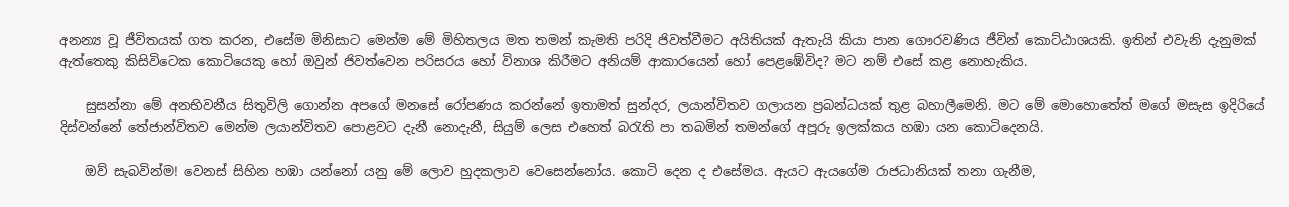අනන්‍ය වූ ජීවිතයක් ගත කරන, එසේම මිනිසාට මෙන්ම මේ මිහිතලය මත තමන් කැමති පරිදි ජිවත්වීමට අයිතියක් ඇතැයි කියා පාන ගෞරවණිය ජීවින් කොට්ඨාශයකි. ඉතින් එවැනි දැනුමක් ඇත්තෙකු කිසි‍විටෙක කොටියෙකු හෝ ඔවුන් ජිවත්වෙන පරිසරය හෝ විනාශ කිරීමට අනියම් ආකාරයෙන් හෝ පෙළඹේවිද? මට නම් එසේ කළ නොහැකිය.

    සුසන්නා මේ අනභිවනීය සිතුවිලි ‍ගොන්න අපගේ මනසේ රෝපණය කරන්නේ ඉතාමත් සුන්දර, ලයාන්විතව ගලායන ප්‍රබන්ධයක් තුළ බහාලීමෙනි. මට මේ මොහො‍තේත් මගේ මසැස ඉදිරියේ දිස්වන්නේ තේජාන්විතව මෙන්ම ලයාන්විතව පොළවට දැනී න‍ොදැනී, සියුම් ලෙස එහෙත් බරැති පා තබමින් තමන්ගේ අපූරු ඉලක්කය හඹා යන කොටිදෙනයි.

    ඔව් සැබවින්ම! වෙනස් සිහින හඹා යන්නෝ යනු මේ ලොව හුදකලාව වෙසෙන්නෝය. කොටි දෙන ද එසේමය. ඇයට ඇයගේම රාජධානියක් තනා ගැනීම,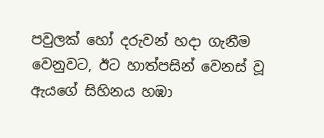පවුලක් හෝ දරුවන් හදා ගැනීම වෙනුවට, ඊට හාත්පසින් වෙනස් වූ ඇයගේ සිහිනය හඹා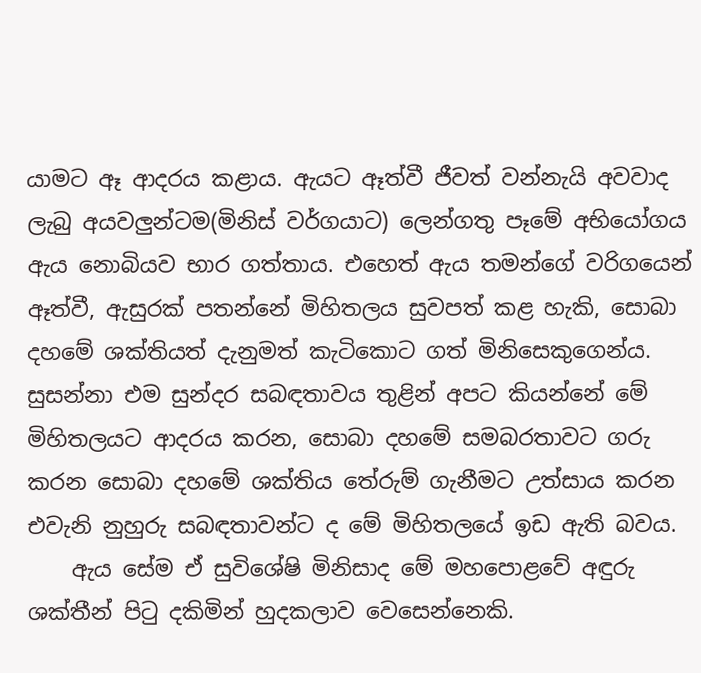යාමට ඈ ආදරය කළාය. ඇයට ඈත්වී ජීවත් වන්නැයි අවවාද ලැබු අයවලුන්ටම(මිනිස් වර්ගයාට) ලෙන්ගතු පෑමේ අභියෝගය ඇය නොබියව භාර ගත්තාය. එහෙත් ඇය තමන්ගේ වරිගයෙන් ඈත්වී, ඇසුරක් පතන්නේ මිහිතලය සුවපත් කළ හැකි, සොබා දහමේ ශක්තියත් දැනුමත් කැටිකොට ගත් මිනිසෙකුගෙන්ය. සුසන්නා එම සුන්දර සබඳතාවය තුළින් අපට කියන්නේ මේ මිහිතලයට ආදරය කරන, සොබා දහමේ සමබරතාවට ගරු කරන සොබා දහමේ ශක්තිය තේරුම් ගැනීමට උත්සාය කරන එවැනි නුහුරු සබඳතාවන්ට ද මේ මිහිතලයේ ඉඩ ඇති බවය.
    ඇය සේම ඒ සුවිශේෂි මිනිසාද මේ මහපොළවේ අඳුරු ශක්තීන් පිටු දකිමින් හුදකලාව වෙසෙන්නෙකි.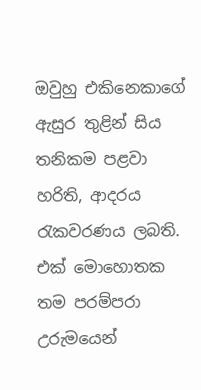ඔවුහු එකිනෙකාගේ ඇසුර තුළින් සිය තනිකම පළවා හරිති, ආදරය රැකවරණය ලබති. එක් මොහොතක තම පරම්පරා උරුමයෙන්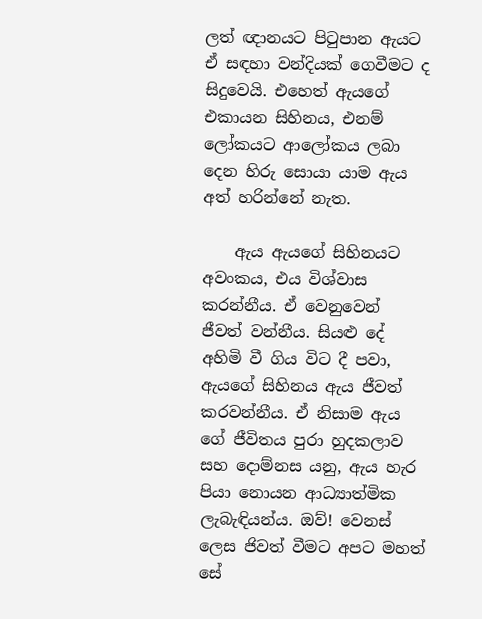ලත් ඥානයට පිටුපාන ඇයට ඒ සඳහා වන්දියක් ගෙවීමට ද සිදුවෙයි. එහෙත් ඇයගේ එකායන සිහිනය, එනම් ලෝකයට ආලෝකය ලබා දෙන හිරු සොයා යාම ඇය අත් හරින්නේ නැත.

    ඇය ඇයගේ සිහිනයට අවංකය, එය විශ්වාස කරන්නීය. ඒ වෙනුවෙන් ජීවත් ‍වන්නීය. සියළු දේ අහිමි වී ගිය විට දී පවා, ඇයගේ සිහිනය ඇය ජීවත් කරවන්නීය. ඒ නිසාම ඇය ගේ ජීවිතය පුරා හුදකලාව සහ දොම්නස යනු, ඇය හැර පියා නොයන ආධ්‍යාත්මික ලැබැඳියන්ය. ඔව්! වෙනස් ලෙස ජිවත් වීමට අපට මහත් සේ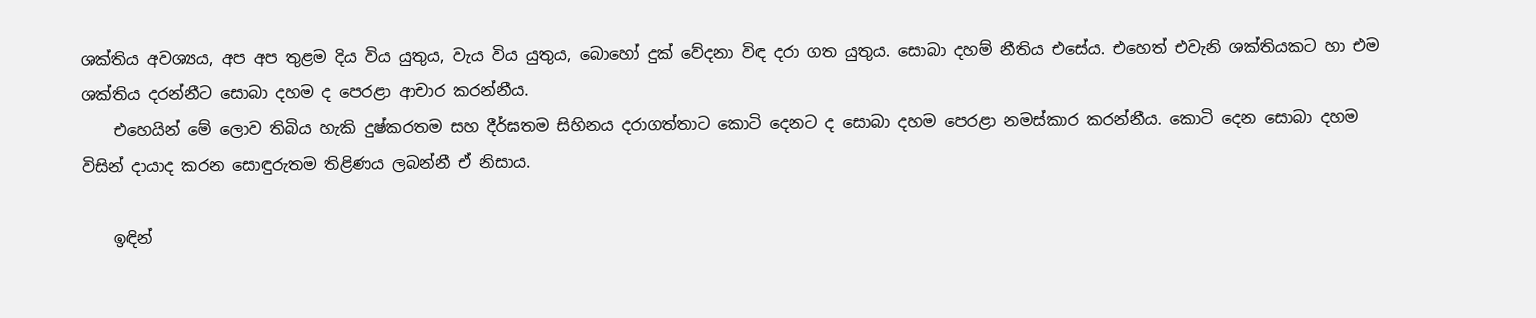ශක්තිය අවශ්‍යය, අප අප තුළම දිය විය යුතුය, වැය විය යුතුය, බොහෝ දුක් ‍වේදනා විඳ දරා ගත යුතුය. සොබා දහම් නීතිය එසේය. එහෙත් එවැනි ශක්තියකට හා එම ශක්තිය දරන්නීට සොබා දහම ද පෙරළා ආචාර කරන්නීය.
    එහෙයින් මේ ලොව තිබිය හැකි දුෂ්කරතම සහ දීර්ඝතම සිහිනය දරාගත්තාට ‍කොටි දෙනට ද සොබා දහම පෙරළා නමස්කාර කරන්නීය. කොටි දෙන සොබා දහම විසින් දායාද කරන සොඳුරුතම තිළිණය ලබන්නී ඒ නිසාය.

    ඉඳින්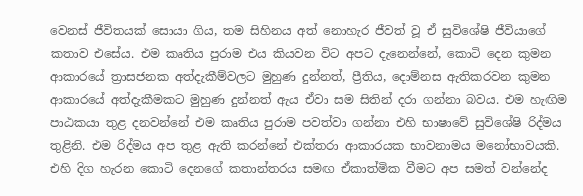වෙනස් ජීවිතයක් සොයා ගිය, තම සිහිනය අත් නොහැර ජීවත් වූ ඒ සුවිශේෂි ජීවියාගේ කතාව එසේය. එම කෘතිය පුරාම එය කියවන විට අපට දැනෙන්නේ, කොටි දෙන කුමන ආකාරයේ ත්‍රාසජනක අත්දැකීම්වලට මුහුණ දුන්නත්, ප්‍රීතිය, දොම්නස ඇතිකරවන කුමන ආකාරයේ අත්දැකීමකට මුහුණ දුන්නත් ඇය ඒවා සම සිතින් දරා ගන්නා බවය. එම හැඟිම පාඨකයා තුළ දනවන්නේ එම කෘතිය පුරාම පවත්වා ගන්නා එහි භාෂාවේ සුවිශේෂි රිද්මය තුළිනි. එම රිද්මය අප තුළ ඇති කරන්නේ එක්තරා ආකාරයක භාවනාමය මනෝභාවයකි. එහි දිග හැරන කොටි දෙනගේ කතාන්තරය සමඟ ඒකාත්මික වීමට අප සමත් වන්නේද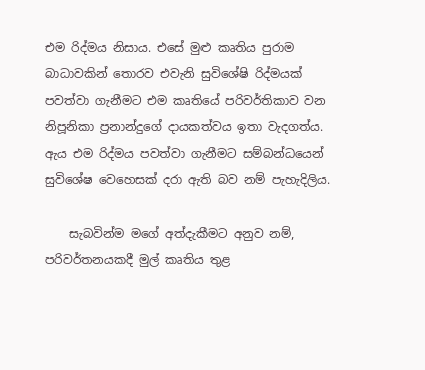එම රිද්මය නිසාය. එසේ මුළු කෘතිය පුරාම බාධාවකින් තොරව එවැනි සුවිශේෂි රිද්මයක් පවත්වා ගැනීමට එම කෘතියේ පරිවර්තිකාව වන නිපූනිකා ප්‍රනාන්දුගේ දායකත්වය ඉතා වැදගත්ය. ඇය එම රිද්මය පවත්වා ගැනීමට සම්බන්ධයෙන් සුවිශේෂ වෙහෙසක් දරා ඇති බව නම් පැහැදිලිය.

    සැබවින්ම මගේ අත්දැකීමට අනුව නම්, පරිවර්තනයකදී මුල් කෘතිය තුළ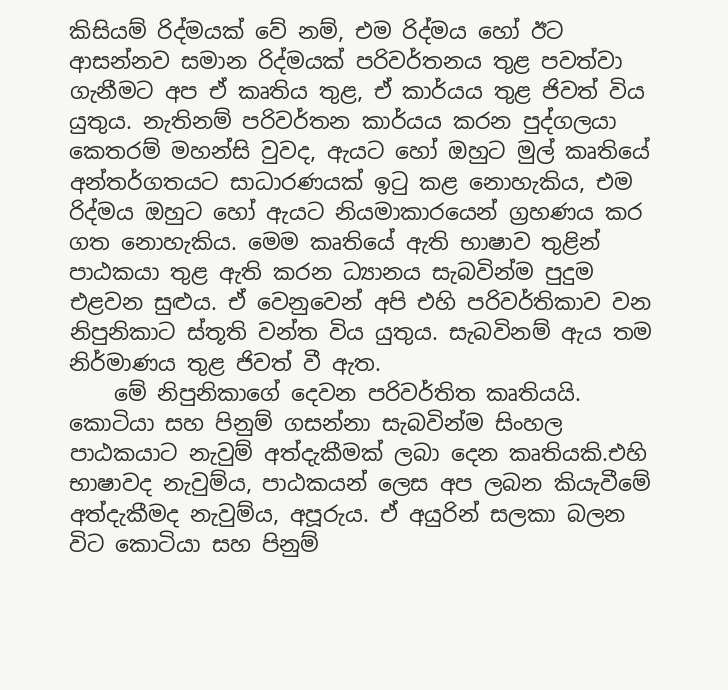කිසියම් රිද්මයක් වේ නම්, එම රිද්මය හෝ ඊට ආසන්නව සමාන රිද්මයක් පරිවර්තනය තුළ පවත්වා ගැනීමට අප ඒ කෘතිය තුළ, ඒ කාර්යය තුළ ජිවත් විය යුතුය. නැතිනම් පරිවර්තන කාර්යය කරන පුද්ගලයා කෙතරම් මහන්සි වුවද, ඇයට හෝ ඔහුට මුල් කෘතියේ අන්තර්ගතයට සාධාරණයක් ඉටු කළ නොහැකිය, එම රිද්මය ඔහුට හෝ ඇයට නියමාකාරයෙන් ග්‍රහණය කර ගත නොහැකිය. මෙම කෘතියේ ඇති භාෂාව තුළින් පාඨකයා තුළ ඇති කරන ධ්‍යානය සැබවින්ම පුදුම එළවන සුළුය. ඒ වෙනුවෙන් අපි එහි පරිවර්තිකාව වන නිපුනිකාට ස්තූති වන්ත විය යුතුය. සැබවිනම් ඇය තම නිර්මාණය තුළ ජිවත් වී ඇත.
    මේ නිපුනිකාගේ දෙවන පරිවර්තිත කෘතියයි. කොටියා සහ පිනුම් ගසන්නා සැබවින්ම සිංහල පාඨකයාට නැවුම් අත්දැකීමක් ලබා දෙන කෘතියකි.එහි භාෂාවද නැවුම්ය, පාඨකයන් ලෙස අප ලබන කියැවීමේ අත්දැකීමද නැවුම්ය, අපූරුය. ඒ අයුරින් සලකා බලන විට කොටියා සහ පිනුම්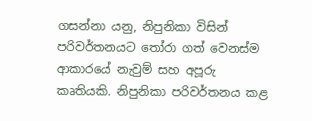ගසන්නා යනු, නිපුනිකා විසින් පරිවර්තනයට තෝරා ගත් වෙනස්ම ආකාරයේ නැවුම් සහ අපූරු කෘතියකි. නිපුනිකා පරිවර්තනය කළ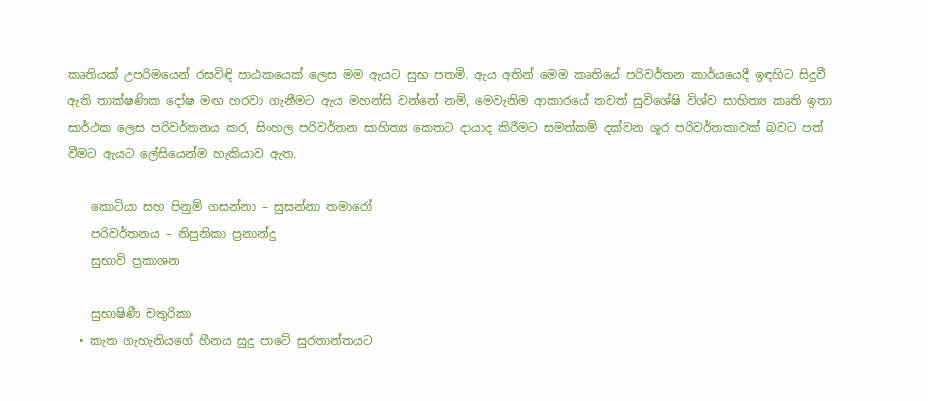කෘතියක් උපරිමයෙන් රසවිඳි පාඨකයෙක් ලෙස මම ඇයට සුභ පතමි. ඇය අතින් මෙම කෘතියේ පරිවර්තන කාර්යයෙදී ඉඳහිට සිදුවී ඇති තාක්ෂණික දෝෂ මඟ හරවා ගැනීමට ඇය මහන්සි වන්නේ නම්, මෙවැනිම ආකාරයේ තවත් සුවිශේෂි විශ්ව සාහිත්‍ය කෘති ඉතා සාර්ථක ලෙස පරිවර්තනය කර, සිංහල පරිවර්තන සාහිත්‍ය කෙතට දායාද කිරීමට සමත්කම් දක්වන ශූර පරිවර්තකාවක් බවට පත් වීමට ඇයට ලේසියෙන්ම හැකියාව ඇත.

    කොටියා සහ පිනුම් ගසන්නා – සුසන්නා තමාරෝ
    පරිවර්තනය – නිපුනිකා ප්‍රනාන්දු
    සුභාවි ප්‍රකාශන

    සුභාෂිණී චතුරිකා
  • කැත ගැහැනියගේ හීනය සුදු පාටේ සුරතාන්තයට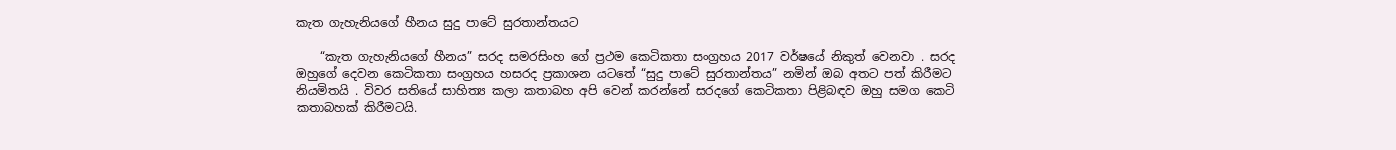කැත ගැහැනියගේ හීනය සුදු පාටේ සුරතාන්තයට

    “කැත ගැහැනියගේ හීනය” සරද සමරසිංහ ගේ ප්‍රථම කෙටිකතා සංග්‍රහය 2017 වර්ෂයේ නිකුත් වෙනවා . සරද ඔහුගේ දෙවන කෙටිකතා සංග්‍රහය හසරද ප්‍රකාශන යටතේ “සුදු පාටේ සුරතාන්තය” නමින් ඔබ අතට පත් කිරීමට නියමිතයි . විවර සතියේ සාහිත්‍ය කලා කතාබහ අපි වෙන් කරන්නේ සරදගේ කෙටිකතා පිළිබඳව ඔහු සමග කෙටි කතාබහක් කිරීමටයි.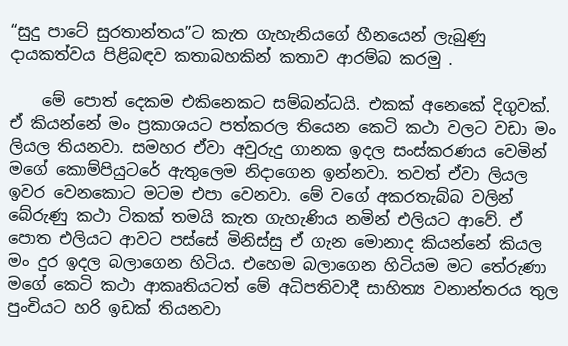“සුදු පාටේ සුරතාන්තය”ට කැත ගැහැනියගේ හීනයෙන් ලැබුණු දායකත්වය පිළිබඳව කතාබහකින් කතාව ආරම්බ කරමු .

    මේ පොත් දෙකම එකිනෙකට සම්බන්ධයි. එකක් අනෙකේ දිගුවක්. ඒ කියන්නේ මං ප්‍රකාශයට පත්කරල තියෙන කෙටි කථා වලට වඩා මං ලියල තියනවා. සමහර ඒවා අවුරුදු ගානක ඉදල සංස්කරණය වෙමින් මගේ කොම්පියුටරේ ඇතුලෙම නිදාගෙන ඉන්නවා. තවත් ඒවා ලියල ඉවර වෙනකොට මටම එපා වෙනවා. මේ වගේ අකරතැබ්බ වලින් බේරුණු කථා ටිකක් තමයි කැත ගැහැණිය නමින් එලියට ආවේ. ඒ පොත එලියට ආවට පස්සේ මිනිස්සු ඒ ගැන මොනාද කියන්නේ කියල මං දුර ඉදල බලාගෙන හිටිය. එහෙම බලාගෙන හිටියම මට තේරුණා මගේ කෙටි කථා ආකෘතියටත් මේ අධිපතිවාදී සාහිත්‍ය වනාන්තරය තුල පුංචියට හරි ඉඩක් තියනවා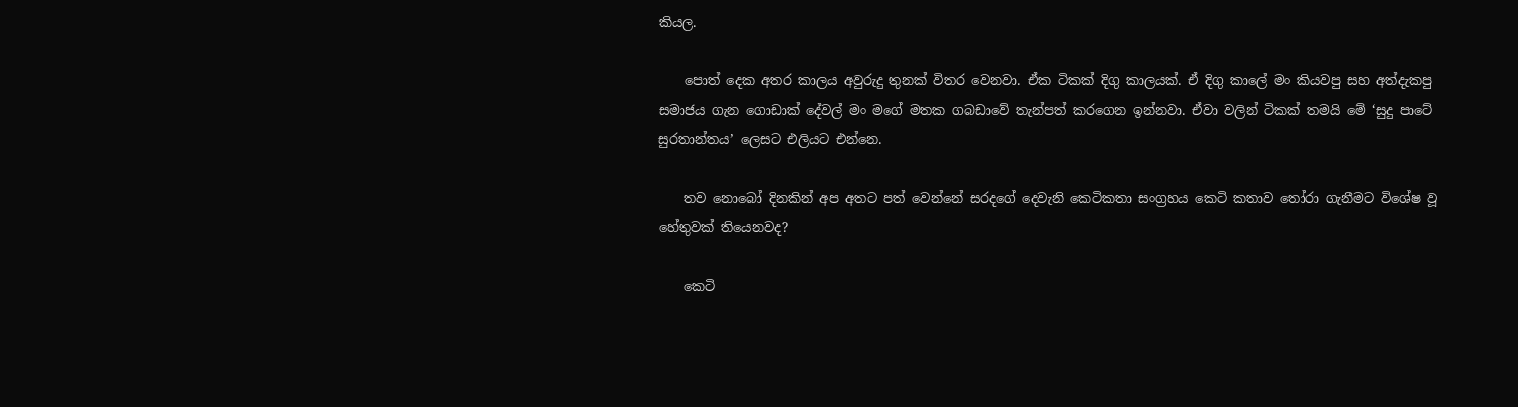කියල.

    පොත් දෙක අතර කාලය අවුරුදු තුනක් විතර වෙනවා. ඒක ටිකක් දිගු කාලයක්. ඒ දිගු කාලේ මං කියවපු සහ අත්දැකපු සමාජය ගැන ගොඩාක් දේවල් මං මගේ මතක ගබඩාවේ තැන්පත් කරගෙන ඉන්නවා. ඒවා වලින් ටිකක් තමයි මේ ‘සුදු පාටේ සුරතාන්තය’ ලෙසට එලියට එන්නෙ.

    තව නොබෝ දිනකින් අප අතට පත් වෙන්නේ සරදගේ දෙවැනි කෙටිකතා සංග්‍රහය කෙටි කතාව තෝරා ගැනීමට විශේෂ වූ හේතුවක් තියෙනවද?

    කෙටි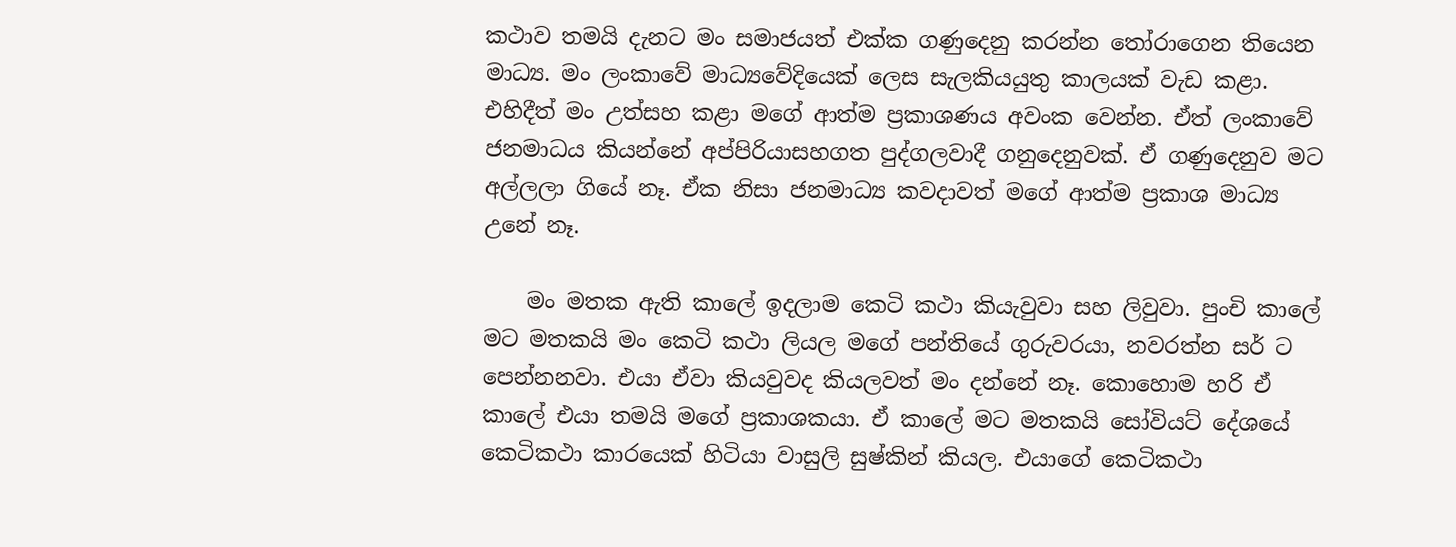කථාව තමයි දැනට මං සමාජයත් එක්ක ගණුදෙනු කරන්න තෝරාගෙන තියෙන මාධ්‍ය. මං ලංකාවේ මාධ්‍යවේදියෙක් ලෙස සැලකියයුතු කාලයක් වැඩ කළා. එහිදීත් මං උත්සහ කළා මගේ ආත්ම ප්‍රකාශණය අවංක වෙන්න. ඒත් ලංකාවේ ජනමාධය කියන්නේ අප්පිරියාසහගත පුද්ගලවාදී ගනුදෙනුවක්. ඒ ගණුදෙනුව මට අල්ලලා ගියේ නෑ. ඒක නිසා ජනමාධ්‍ය කවදාවත් මගේ ආත්ම ප්‍රකාශ මාධ්‍ය උනේ නෑ.

    මං මතක ඇති කාලේ ඉදලාම කෙටි කථා කියැවුවා සහ ලිවුවා. පුංචි කාලේ මට මතකයි මං කෙටි කථා ලියල මගේ පන්තියේ ගුරුවරයා, නවරත්න සර් ට පෙන්නනවා. එයා ඒවා කියවුවද කියලවත් මං දන්නේ නෑ. කොහොම හරි ඒ කාලේ එයා තමයි මගේ ප්‍රකාශකයා. ඒ කාලේ මට මතකයි සෝවියට් දේශයේ කෙටිකථා කාරයෙක් හිටියා වාසුලි සුෂ්කින් කියල. එයාගේ කෙටිකථා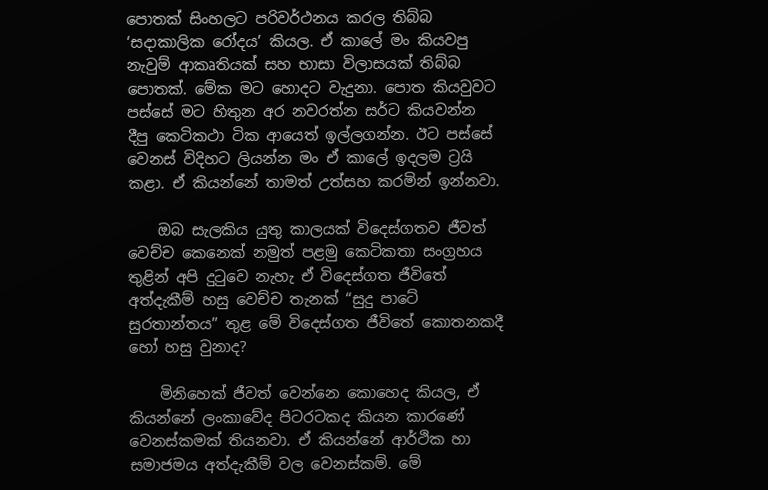පොතක් සිංහලට පරිවර්ථනය කරල තිබ්බ ‘සදාකාලික රෝදය’ කියල. ඒ කාලේ මං කියවපු නැවුම් ආකෘතියක් සහ භාසා විලාසයක් තිබ්බ පොතක්. මේක මට හොදට වැදුනා. පොත කියවුවට පස්සේ මට හිතුන අර නවරත්න සර්ට කියවන්න දීපු කෙටිකථා ටික ආයෙත් ඉල්ලගන්න. ඊට පස්සේ වෙනස් විදිහට ලියන්න මං ඒ කාලේ ඉදලම ට්‍රයි කළා. ඒ කියන්නේ තාමත් උත්සහ කරමින් ඉන්නවා.

    ඔබ සැලකිය යුතු කාලයක් විදෙස්ගතව ජීවත් වෙච්ච කෙනෙක් නමුත් පළමු කෙටිකතා සංග්‍රහය තුළින් අපි දුටුවෙ නැහැ ඒ විදෙස්ගත ජීවිතේ අත්දැකීම් හසු වෙච්ච තැනක් “සුදු පාටේ සුරතාන්තය” තුළ මේ විදෙස්ගත ජීවිතේ කොතනකදී හෝ හසු වුනාද?

    මිනිහෙක් ජීවත් වෙන්නෙ කොහෙද කියල, ඒ කියන්නේ ලංකාවේද පිටරටකද කියන කාරණේ වෙනස්කමක් තියනවා. ඒ කියන්නේ ආර්ථික හා සමාජමය අත්දැකීම් වල වෙනස්කම්. මේ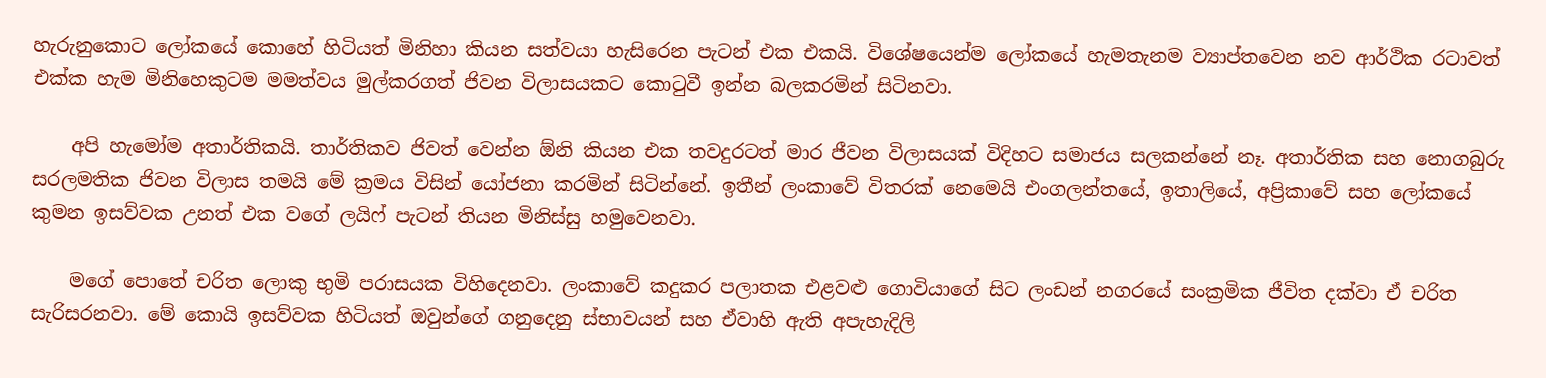හැරුනුකොට ලෝකයේ කොහේ හිටියත් මිනිහා කියන සත්වයා හැසිරෙන පැටන් එක එකයි. විශේෂයෙන්ම ලෝකයේ හැමතැනම ව්‍යාප්තවෙන නව ආර්ථික රටාවත් එක්ක හැම මිනිහෙකුටම මමත්වය මුල්කරගත් ජිවන විලාසයකට කොටුවී ඉන්න බලකරමින් සිටිනවා.

    අපි හැමෝම අතාර්තිකයි. තාර්තිකව ජිවත් වෙන්න ඕනි කියන එක තවදුරටත් මාර ජීවන විලාසයක් විදිහට සමාජය සලකන්නේ නෑ. අතාර්තික සහ නොගබුරු සරලමතික ජිවන විලාස තමයි මේ ක්‍රමය විසින් යෝජනා කරමින් සිටින්නේ. ඉතීන් ලංකාවේ විතරක් නෙමෙයි එංගලන්තයේ, ඉතාලියේ, අප්‍රිකාවේ සහ ලෝකයේ කුමන ඉසව්වක උනත් එක වගේ ලයිෆ් පැටන් තියන මිනිස්සු හමුවෙනවා.

    මගේ පොතේ චරිත ලොකු භුමි පරාසයක විහිදෙනවා. ලංකාවේ කදුකර පලාතක එළවළු ගොවියාගේ සිට ලංඩන් නගරයේ සංක්‍රමික ජීවිත දක්වා ඒ චරිත සැරිසරනවා. මේ කොයි ඉසව්වක හිටියත් ඔවුන්ගේ ගනුදෙනු ස්භාවයන් සහ ඒවාහි ඇති අපැහැදිලි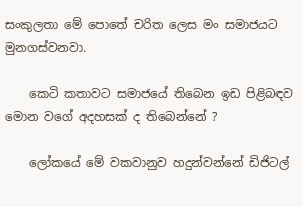සංකුලතා මේ පොතේ චරිත ලෙස මං සමාජයට මුනගස්වනවා.

    කෙටි කතාවට සමාජයේ තිබෙන ඉඩ පිළිබඳව මොන වගේ අදහසක් ද තිබෙන්නේ ?

    ලෝකයේ මේ වකවානුව හදුන්වන්නේ ඩිජිටල්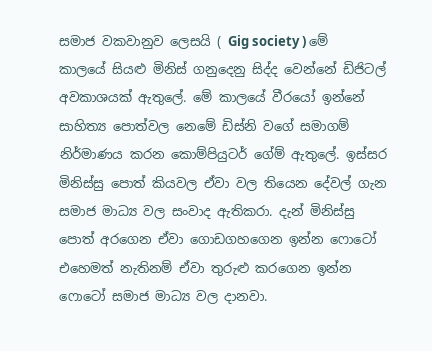සමාජ වකවානුව ලෙසයි ( Gig society ) මේ කාලයේ සියළු මිනිස් ගනුදෙනු සිද්ද වෙන්නේ ඩිජිටල් අවකාශයක් ඇතුලේ. මේ කාලයේ වීරයෝ ඉන්නේ සාහිත්‍ය පොත්වල නෙමේ ඩිස්නි වගේ සමාගම් නිර්මාණය කරන කොම්පියුටර් ගේම් ඇතුලේ. ඉස්සර මිනිස්සු පොත් කියවල ඒවා වල තියෙන දේවල් ගැන සමාජ මාධ්‍ය වල සංවාද ඇතිකරා. දැන් මිනිස්සු පොත් අරගෙන ඒවා ගොඩගහගෙන ඉන්න ෆොටෝ එහෙමත් නැතිනම් ඒවා තුරුළු කරගෙන ඉන්න ෆොටෝ සමාජ මාධ්‍ය වල දානවා.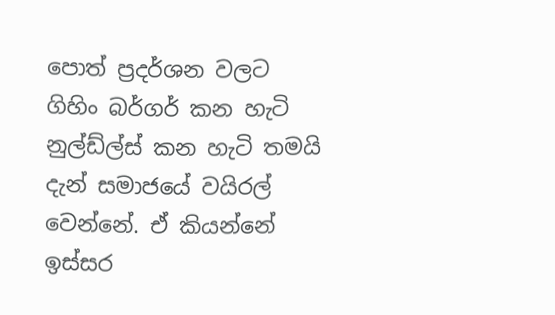පොත් ප්‍රදර්ශන වලට ගිහිං බර්ගර් කන හැටි නුල්ඩ්ල්ස් කන හැටි තමයි දැන් සමාජයේ වයිරල් වෙන්නේ. ඒ කියන්නේ ඉස්සර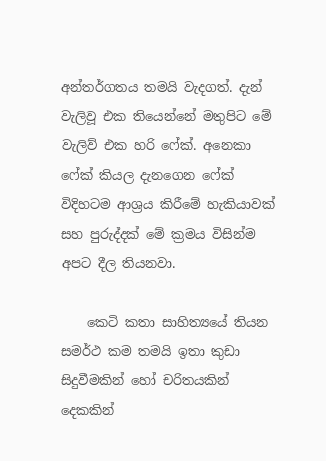අන්තර්ගතය තමයි වැදගත්. දැන් වැලිවූ එක තියෙන්නේ මතුපිට මේ වැලිව් එක හරි ෆේක්. අනෙකා ෆේක් කියල දැනගෙන ෆේක් විදිහටම ආශ්‍රය කිරීමේ හැකියාවක් සහ පුරුද්දක් මේ ක්‍රමය විසින්ම අපට දීල තියනවා.

    කෙටි කතා සාහිත්‍යයේ තියන සමර්ථ කම තමයි ඉතා කුඩා සිදුවීමකින් හෝ චරිතයකින් දෙකකින්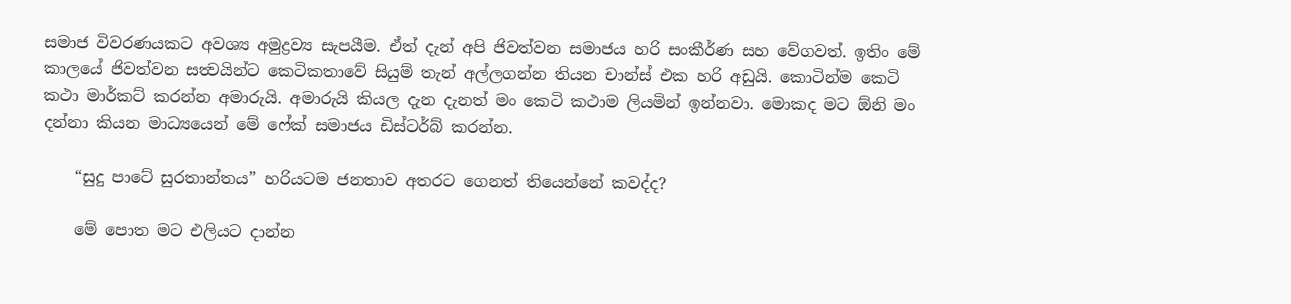සමාජ විවරණයකට අවශ්‍ය අමුද්‍රව්‍ය සැපයීම. ඒත් දැන් අපි ජිවත්වන සමාජය හරි සංකීර්ණ සහ වේගවත්. ඉතිං මේ කාලයේ ජිවත්වන සත්‍වයින්ට කෙටිකතාවේ සියුම් තැන් අල්ලගන්න තියන චාන්ස් එක හරි අඩුයි. කොටින්ම කෙටි කථා මාර්කට් කරන්න අමාරුයි. අමාරුයි කියල දැන දැනත් මං කෙටි කථාම ලියමින් ඉන්නවා. මොකද මට ඕනි මං දන්නා කියන මාධ්‍යයෙන් මේ ෆේක් සමාජය ඩිස්ටර්බ් කරන්න.

    “සුදු පාටේ සුරතාන්තය” හරියටම ජනතාව අතරට ගෙනත් තියෙන්නේ කවද්ද?

    මේ පොත මට එලියට දාන්න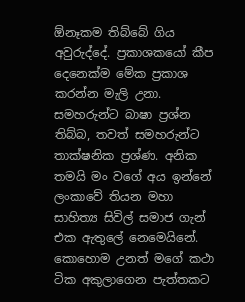ඕනෑකම තිබ්බේ ගිය අවුරුද්දේ. ප්‍රකාශකයෝ කීප දෙනෙක්ම මේක ප්‍රකාශ කරන්න මැලි උනා. සමහරුන්ට බාෂා ප්‍රශ්න තිබ්බ, තවත් සමහරුන්ට තාක්ෂනික ප්‍රශ්ණ. අනික තමයි මං වගේ අය ඉන්නේ ලංකාවේ තියන මහා සාහිත්‍ය සිවිල් සමාජ ගැන් එක ඇතුලේ නෙමෙයිනේ. කොහොම උනත් මගේ කථා ටික අකුලාගෙන පැත්තකට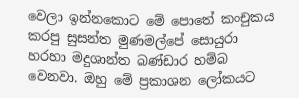වෙලා ඉන්නකොට මේ පොතේ කංචුකය කරපු සුසන්ත මුණමල්පේ සොයුරා හරහා මදුශාන්ත බණ්ඩාර හම්බ වෙනවා. ඔහු මේ ප්‍රකාශන ලෝකයට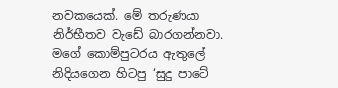නවකයෙක්. මේ තරුණයා නිර්භීතව වැඩේ බාරගන්නවා. මගේ කොම්පුටරය ඇතුලේ නිදියගෙන හිටපු ‘සුදු පාටේ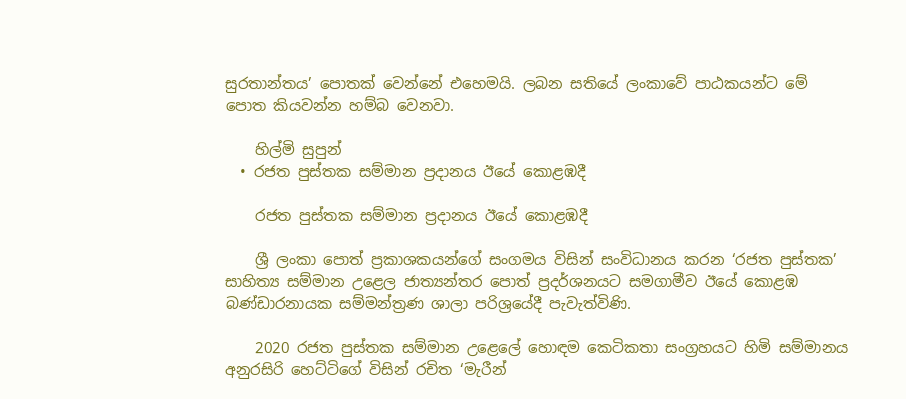සුරතාන්තය’ පොතක් වෙන්නේ එහෙමයි. ලබන සතියේ ලංකාවේ පාඨකයන්ට මේ පොත කියවන්න හම්බ වෙනවා.

    හිල්මි සුපුන්
  • රජත පුස්තක සම්මාන ප්‍රදානය ඊයේ කොළඹදී

    රජත පුස්තක සම්මාන ප්‍රදානය ඊයේ කොළඹදී

    ශ්‍රී ලංකා පොත් ප්‍රකාශකයන්ගේ සංගමය විසින් සංවිධානය කරන ‘රජත පුස්තක’ සාහිත්‍ය සම්මාන උළෙල ජාත්‍යන්තර පොත් ප්‍රදර්ශනයට සමගාමීව ඊයේ කොළඹ බණ්ඩාරනායක සම්මන්ත්‍රණ ශාලා පරිශ්‍රයේදී පැවැත්විණි.

    2020 රජත පුස්තක සම්මාන උළෙලේ හොඳම කෙටිකතා සංග්‍රහයට හිමි සම්මානය අනුරසිරි හෙට්ටිගේ විසින් රචිත ‘මැරීන්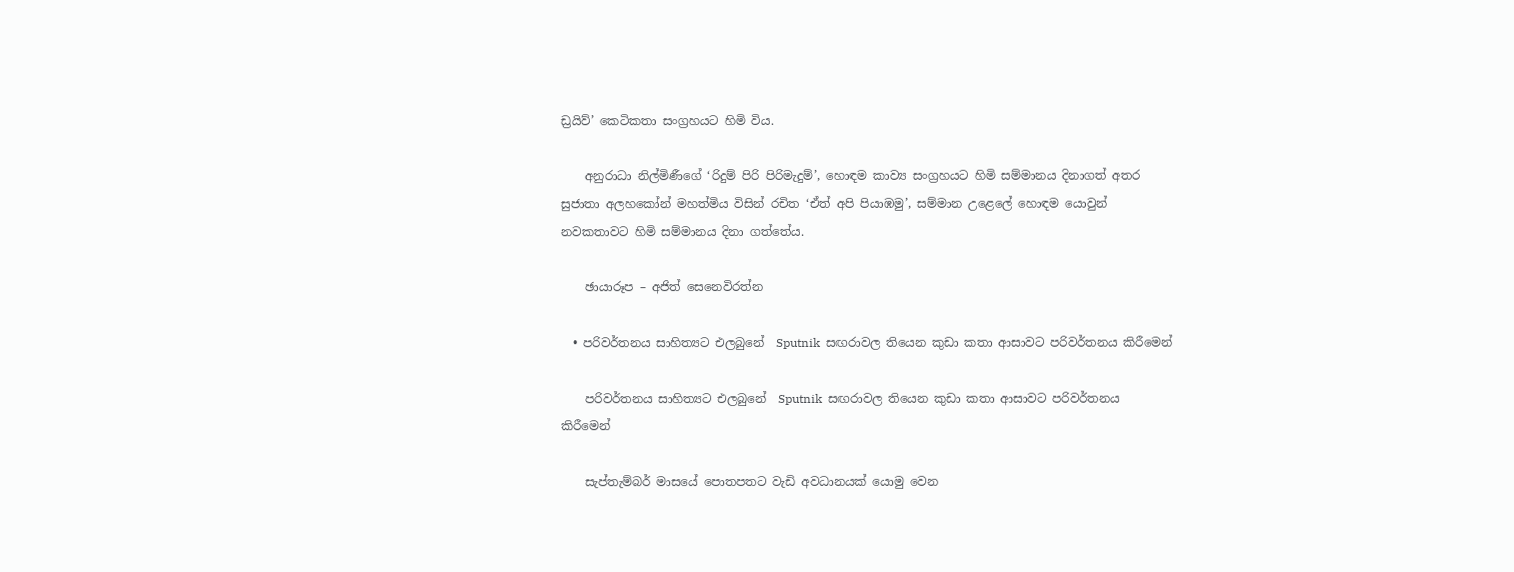ඩ්‍රයිව්’ කෙටිකතා සංග්‍රහයට හිමි විය.

    අනුරාධා නිල්මිණීගේ ‘රිදුම් පිරි පිරිමැදුම්’, හොඳම කාව්‍ය සංග්‍රහයට හිමි සම්මානය දිනාගත් අතර සුජාතා අලහකෝන් මහත්මිය විසින් රචිත ‘ඒත් අපි පියාඹමු’, සම්මාන ‍උළෙලේ හොඳම යොවුන් නවකතාවට හිමි සම්මානය දිනා ගත්තේය.

    ඡායාරූප – අජිත් සෙනෙවිරත්න

  • පරිවර්තනය සාහිත්‍යට එලබුනේ  Sputnik  සඟරාවල තියෙන කුඩා කතා ආසාවට පරිවර්තනය කිරීමෙන්

    පරිවර්තනය සාහිත්‍යට එලබුනේ  Sputnik  සඟරාවල තියෙන කුඩා කතා ආසාවට පරිවර්තනය කිරීමෙන්

    සැප්තැම්බර් මාසයේ පොතපතට වැඩි අවධානයක් යොමු වෙන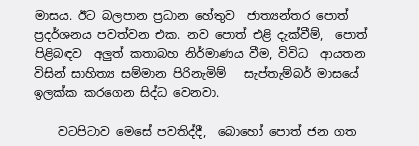මාසය. ඊට බලපාන ප්‍රධාන හේතුව  ජාත්‍යන්තර පොත් ප්‍රදර්ශනය පවත්වන එක. නව පොත් එළි දැක්වීම්,  පොත් පිළිබඳව  අලුත් කතාබහ නිර්මාණය වීම, විවිධ  ආයතන විසින් සාහිත්‍ය සම්මාන පිරිනැමිම්   සැප්තැම්බර් මාසයේ ඉලක්ක කරගෙන සිද්ධ වෙනවා.

    වටපිටාව මෙසේ පවතිද්දී,  බොහෝ පොත් ජන ගත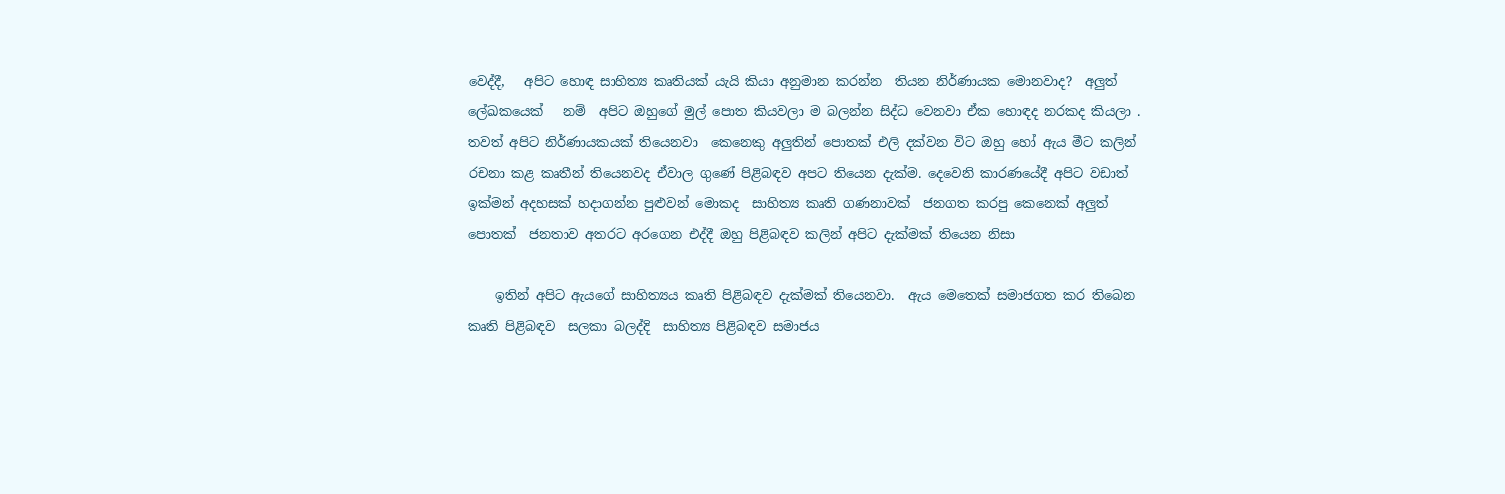වෙද්දී,   අපිට හොඳ සාහිත්‍ය කෘතියක් යැයි කියා අනුමාන කරන්න  තියන නිර්ණායක මොනවාද?  අලුත්  ලේඛකයෙක්   නම්  අපිට ඔහුගේ මුල් පොත කියවලා ම බලන්න සිද්ධ වෙනවා ඒක හොඳද නරකද කියලා . තවත් අපිට නිර්ණායකයක් තියෙනවා  කෙනෙකු අලුතින් පොතක් එලි දක්වන විට ඔහු හෝ ඇය මීට කලින්  රචනා කළ කෘතීන් තියෙනවද ඒවාල ගුණේ පිළිබඳව අපට තියෙන දැක්ම. දෙවෙනි කාරණයේදී අපිට වඩාත් ඉක්මන් අදහසක් හදාගන්න පුළුවන් මොකද  සාහිත්‍ය කෘති ගණනාවක්  ජනගත කරපු කෙනෙක් අලුත්   පොතක්  ජනතාව අතරට අරගෙන එද්දී ඔහු පිළිබඳව කලින් අපිට දැක්මක් තියෙන නිසා

    ඉතින් අපිට ඇයගේ සාහිත්‍යය කෘති පිළිබඳව දැක්මක් තියෙනවා.  ඇය මෙතෙක් සමාජගත කර තිබෙන කෘති පිළිබඳව  සලකා බලද්දි  සාහිත්‍ය පිළිබඳව සමාජය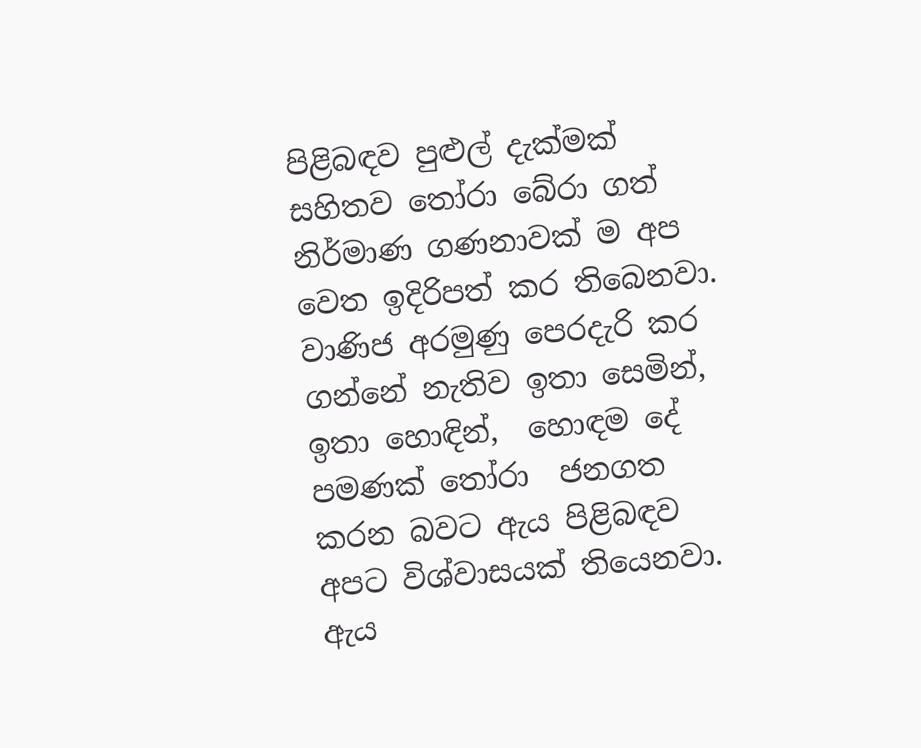පිළිබඳව පුළුල් දැක්මක් සහිතව තෝරා බේරා ගත් නිර්මාණ ගණනාවක් ම අප වෙත ඉදිරිපත් කර තිබෙනවා.  වාණිජ අරමුණු පෙරදැරි කර ගන්නේ නැතිව ඉතා සෙමින්, ඉතා හොඳින්,  හොඳම දේ පමණක් තෝරා  ජනගත කරන බවට ඇය පිළිබඳව අපට විශ්වාසයක් තියෙනවා.  ඇය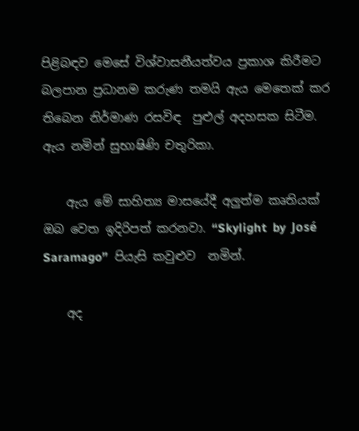පිළිබඳව මෙසේ විශ්වාසනීයත්වය ප්‍රකාශ කිරීමට බලපාන ප්‍රධානම කරුණ තමයි ඇය මෙතෙක් කර තිබෙන නිර්මාණ රසවිඳ  පුළුල් අදහසක සිටීම. ඇය නමින් සුභාෂිණි චතුරිකා.

    ඇය මේ සාහිත්‍ය මාසයේදී අලුත්ම කෘතියක් ඔබ වෙත ඉදිරිපත් කරනවා. “Skylight  by  José Saramago”  පියැසි කවුළුව  නමින්.

    අද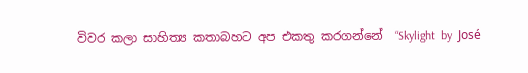විවර කලා සාහිත්‍ය කතාබහට අප එකතු කරගන්නේ  “Skylight  by  José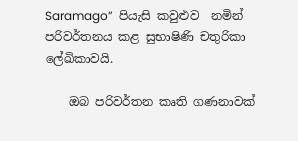Saramago”  පියැසි කවුළුව  නමින් පරිවර්තනය කළ සුභාෂිණි චතුරිකා  ලේඛිකාවයි.

    ඔබ පරිවර්තන කෘති ගණනාවක්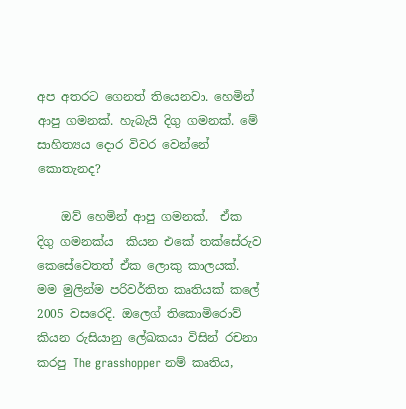අප අතරට ගෙනත් තියෙනවා. හෙමින් ආපු ගමනක්. හැබැයි දිගු ගමනක්. මේ  සාහිත්‍යය දොර විවර වෙන්නේ කොතැනද?

    ඔව් හෙමින් ආපු ගමනක්.  ඒක  දිගු ගමනක්ය  කියන එකේ තක්සේරුව කෙසේවෙතත් ඒක ලොකු කාලයක්. මම මුලින්ම පරිවර්තිත කෘතියක් කලේ 2005 වසරෙදි. ඔලෙග් තිකොමිරොව් කියන රුසියානු ලේඛකයා විසින් රචනා කරපු The grasshopper නම් කෘතිය,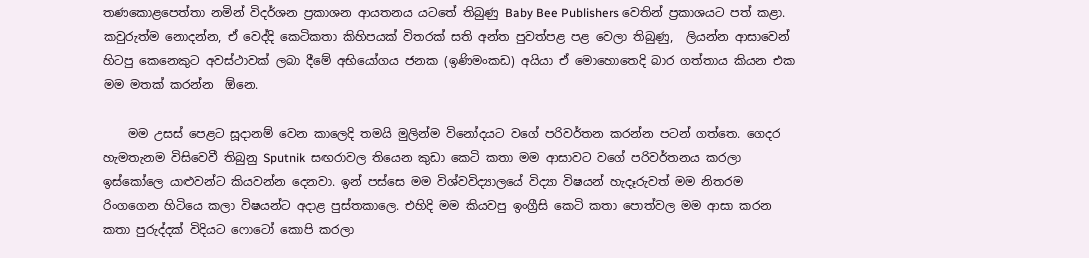තණකොළපෙත්තා නමින් විදර්ශන ප්‍රකාශන ආයතනය යටතේ තිබුණු Baby Bee Publishers වෙතින් ප්‍රකාශයට පත් කළා. කවුරුත්ම නොදන්න, ඒ වෙද්දි කෙටිකතා කිහිපයක් විතරක් සති අන්ත පුවත්පළ පළ වෙලා තිබුණු,  ලියන්න ආසාවෙන් හිටපු කෙනෙකුට අවස්ථාවක් ලබා දීමේ අභියෝගය ජනක (ඉණිමංකඩ) අයියා ඒ මොහොතෙදි බාර ගත්තාය කියන එක මම මතක් කරන්න  ඕනෙ.

    මම උසස් පෙළට සූදානම් වෙන කාලෙදි තමයි මුලින්ම විනෝදයට වගේ පරිවර්තන කරන්න පටන් ගත්තෙ. ගෙදර හැමතැනම විසිවෙවී තිබුනු Sputnik  සඟරාවල තියෙන කුඩා කෙටි කතා මම ආසාවට වගේ පරිවර්තනය කරලා ඉස්කෝලෙ යාළුවන්ට කියවන්න දෙනවා. ඉන් පස්සෙ මම විශ්වවිද්‍යාලයේ විද්‍යා විෂයන් හැදෑරුවත් මම නිතරම රිංගගෙන හිටියෙ කලා විෂයන්ට අදාළ පුස්තකාලෙ. එහිදි මම කියවපු ඉංග්‍රීසි කෙටි කතා පොත්වල මම ආසා කරන කතා පුරුද්දක් විදියට ෆොටෝ කොපි කරලා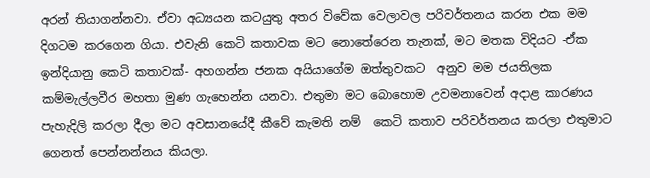අරන් තියාගන්නවා. ඒවා අධ්‍යයන කටයුතු අතර විවේක වෙලාවල පරිවර්තනය කරන එක මම දිගටම කරගෙන ගියා. එවැනි කෙටි කතාවක මට නොතේරෙන තැනක්, මට මතක විදියට -ඒක ඉන්දියානු කෙටි කතාවක්- අහගන්න ජනක අයියාගේම ඔත්තුවකට  අනුව මම ජයතිලක කම්මැල්ලවීර මහතා මුණ ගැහෙන්න යනවා. එතුමා මට බොහොම උවමනාවෙන් අදාළ කාරණය පැහැදිලි කරලා දීලා මට අවසානයේදී කීවේ කැමති නම්  කෙටි කතාව පරිවර්තනය කරලා එතුමාට ගෙනත් පෙන්නන්නය කියලා.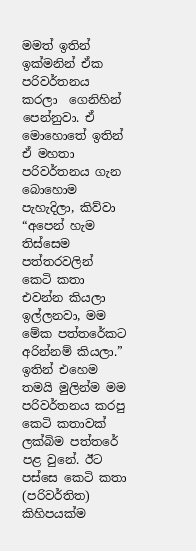මමත් ඉතින් ඉක්මනින් ඒක පරිවර්තනය කරලා  ගෙනිහින් පෙන්නුවා. ඒ මොහොතේ ඉතින් ඒ මහතා පරිවර්තනය ගැන බො‍හොම පැහැදිලා, කිව්වා “අපෙන් හැම තිස්සෙම පත්තරවලින් කෙටි කතා එවන්න කියලා ඉල්ලනවා, මම මේක පත්තරේකට අරින්නම් කියලා.”  ඉතින් එහෙම තමයි ‍මුලින්ම මම පරිවර්තනය කරපු කෙටි කතාවක් ලක්බිම පත්තරේ පළ වුනේ. ඊට පස්සෙ කෙටි කතා (පරිවර්තිත) කිහිපයක්ම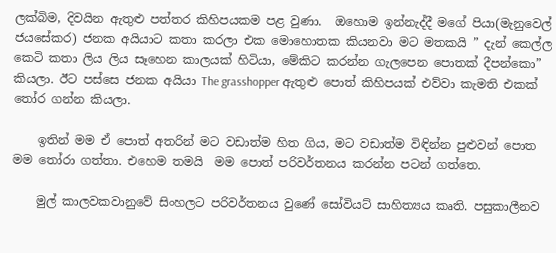ලක්බිම, දිවයින ඇතුළු පත්තර කිහිපයකම පළ වුණා.  ඔහොම ඉන්නැද්දී මගේ පියා(මැනුවෙල් ජයසේකර) ජනක අයියාට කතා කරලා එක මොහොතක කියනවා මට මතකයි ” දැන් කෙල්ල කෙටි කතා ලිය ලිය සෑහෙන කාලයක් හිටියා, මේකිට කරන්න ගැලපෙන පොතක් දීපන්කො” කියලා. ඊට පස්සෙ ජනක අයියා The grasshopper ඇතුළු පොත් කිහිපයක් එව්වා කැමති එකක් තෝර ගන්න කියලා.

    ඉතින් මම ඒ පොත් අතරින් මට වඩාත්ම හිත ගිය, මට වඩාත්ම විඳින්න පුළුවන් පොත මම තෝරා ගත්තා. එහෙම තමයි  මම පොත් පරිවර්තනය කරන්න පටන් ගත්තෙ.

    මුල් කාලවකවානුවේ සිංහලට පරිවර්තනය වුණේ සෝවියට් සාහිත්‍යය කෘති. පසුකාලීනව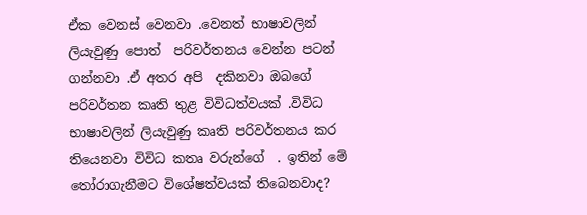ඒක වෙනස් වෙනවා .වෙනත් භාෂාවලින් ලියැවුණු පොත්  පරිවර්තනය වෙන්න පටන් ගන්නවා .ඒ අතර අපි  දකිනවා ඔබගේ පරිවර්තන කෘති තුළ විවිධත්වයක් .විවිධ භාෂාවලින් ලියැවුණු කෘති පරිවර්තනය කර  තියෙනවා විවිධ කතෘ වරුන්ගේ  . ඉතින් මේ තෝරාගැනීමට විශේෂත්වයක් තිබෙනවාද?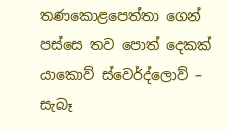තණකොළපෙත්තා ගෙන් පස්සෙ තව පොත් දෙකක් යාකොව් ස්වෙර්ද්ලොව් – සැබෑ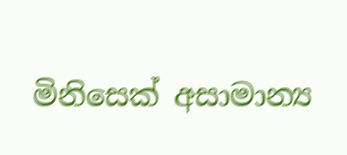මිනිසෙක් අසාමාන්‍ය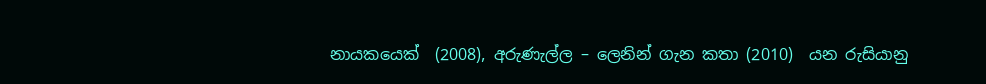නායකයෙක්  (2008), අරුණැල්ල – ලෙනින් ගැන කතා (2010)  යන රුසියානු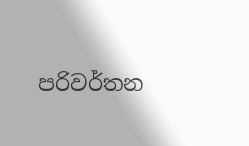පරිවර්තන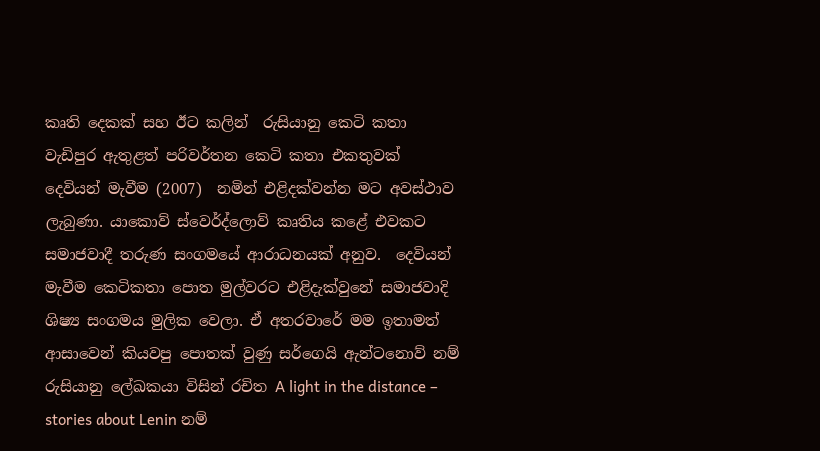කෘති දෙකක් සහ ඊට කලින්  රුසියානු කෙටි කතා වැඩිපුර ඇතුළත් පරිවර්තන කෙටි කතා එකතුවක් දෙවියන් මැවීම (2007)  නමින් එළිදක්වන්න මට අවස්ථාව ලැබුණා. යාකොව් ස්වෙර්ද්ලොව් කෘතිය කළේ එවකට සමාජවාදී තරුණ සංගමයේ ආරාධනයක් අනුව.  දෙවියන් මැවීම කෙටිකතා පොත මුල්වරට එළිදැක්වුනේ සමාජවාදි ශිෂ්‍ය සංගමය මුලික වෙලා. ඒ අතරවාරේ මම ඉතාමත් ආසාවෙන් කියවපු පොතක් වුණු සර්ගෙයි ඇන්ට‍නොව් නම් රුසියානු ලේඛකයා විසින් රචිත A light in the distance – stories about Lenin නම්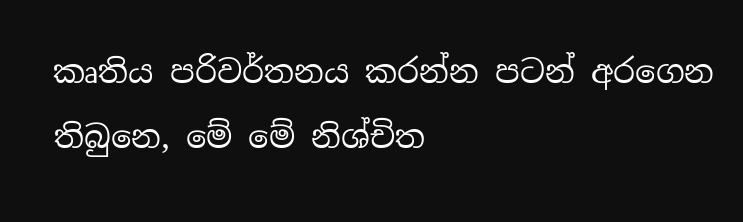කෘතිය පරිවර්තනය කරන්න පටන් අරගෙන තිබුනෙ, මේ මේ නිශ්චිත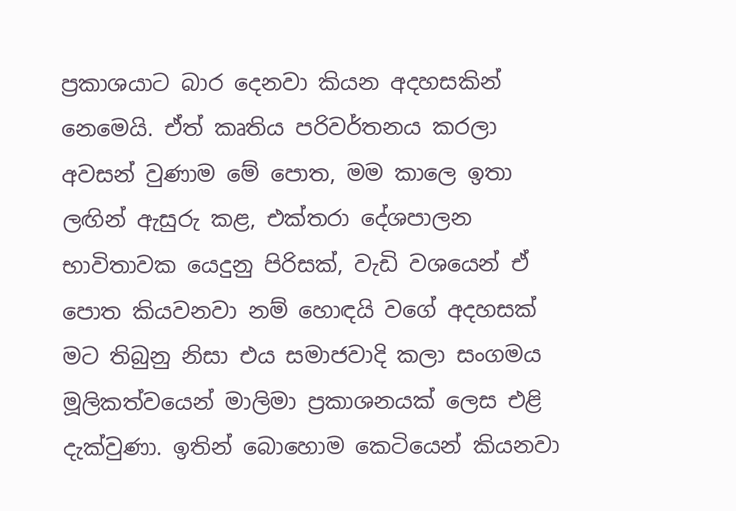ප්‍රකාශයාට බාර දෙනවා කියන අදහසකින් නෙමෙයි. ඒත් කෘතිය පරිවර්තනය කරලා අවසන් වුණාම මේ පොත, මම කාලෙ ඉතා ලඟින් ඇසුරු කළ, එක්තරා දේශපාලන භාවිතාවක යෙදුනු පිරිසක්, වැඩි වශයෙන් ඒ  පොත කියවනවා නම් හොඳයි වගේ අදහසක් මට තිබුනු නිසා එය සමාජවාදි කලා සංගමය මූලිකත්වයෙන් මාලිමා ප්‍රකාශනයක් ලෙස එළි දැක්වුණා. ඉතින් බොහොම කෙටියෙන් කියනවා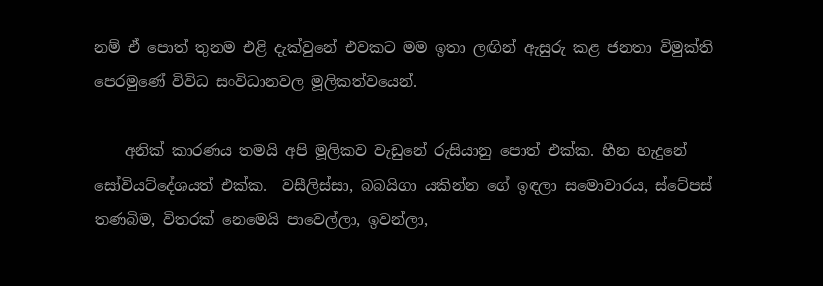නම් ඒ පොත් තුනම එළි දැක්වුනේ එවකට මම ඉතා ලඟින් ඇසුරු කළ ජනතා විමුක්ති පෙරමුණේ විවිධ සංවිධානවල මූලිකත්වයෙන්.

    අනික් කාරණය තමයි අපි මූලිකව වැ‍ඩුනේ රුසියානු පොත් එක්ක. හීන හැදුනේ සෝවියට්දේශයත් එක්ක.  වසීලිස්සා, බබයිගා යකින්න ගේ ඉඳලා සමොවාරය, ස්‍ටේපස් තණබිම, විතරක් නෙමෙයි පාවෙල්ලා, ඉවන්ලා,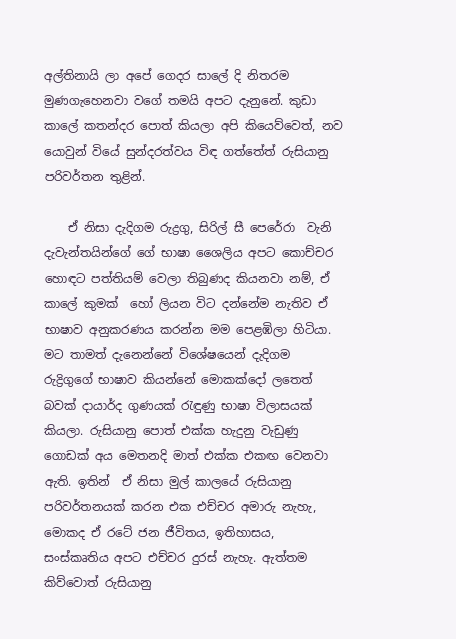අල්තිනායි ලා අපේ ගෙදර සාලේ දි නිතරම මුණගැහෙනවා වගේ තමයි අපට දැනුනේ. කුඩා කාලේ කතන්දර පොත් කියලා අපි කියෙව්වෙත්, නව යොවුන් වියේ සුන්දරත්වය විඳ ගත්තේත් රුසියානු පරිවර්තන තුළින්.

    ඒ නිසා දැදිගම රුද්‍රගු, සිරිල් සී පෙරේරා ‍ වැනි දැවැන්තයින්ගේ ගේ භාෂා ශෛලිය අපට කොච්චර හොඳට පත්තියම් වෙලා තිබුණද කියනවා නම්, ඒ කාලේ කුමක්  හෝ ලියන විට දන්නේම නැතිව ඒ භාෂාව අනුකරණය කරන්න මම පෙළඹිලා හිටියා. මට තාමත් දැනෙන්නේ විශේෂයෙන් දැදිගම රුද්‍රිගුගේ භාෂාව කියන්නේ මොකක්දෝ ලතෙත් බවක් දායාර්ද ගුණයක් රැඳුණු භාෂා විලාසයක් කියලා. රුසියානු පොත් එක්ක හැදුනු වැඩුණු ගොඩක් අය මෙතනදි මාත් එක්ක එකඟ වෙනවා ඇති. ඉතින්  ඒ නිසා මුල් කාලයේ රුසියානු පරිවර්තනයක් කරන එක එච්චර අමාරු නැහැ, මොකද ඒ රටේ ජන ජීවිතය, ඉතිහාසය,  සංස්කෘතිය අපට එච්චර දුරස් නැහැ. ඇත්තම කිව්වොත් රුසියානු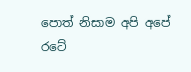පොත් නිසාම අපි අපේ රටේ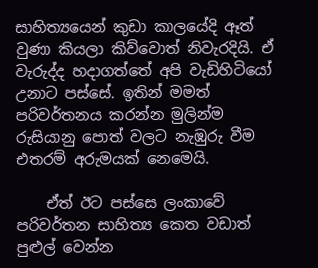සාහිත්‍යයෙන් කුඩා කාලයේදි ඈත් වුණා කියලා කිව්වොත් නිවැරදියි. ඒ වැරුද්ද හදාගත්තේ අපි වැඩිහිටියෝ උනාට පස්සේ. ඉතින් මමත් පරිවර්තනය කරන්න මුලින්ම රුසියානු පොත් වලට නැඹුරු වීම එතරම් අරුමයක්‍ නෙමෙයි.

    ඒත් ඊට පස්සෙ ලංකාවේ පරිවර්තන සාහිත්‍ය කෙත වඩාත් පුළුල් වෙන්න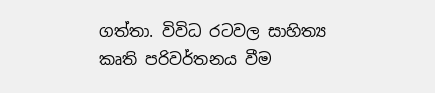ගත්තා. විවිධ රටවල සාහිත්‍ය කෘති පරිවර්තනය වීම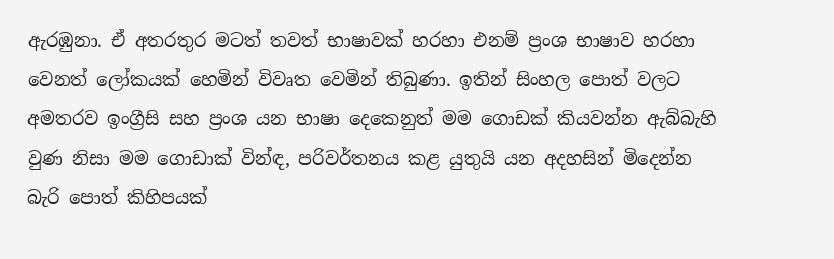ඇරඹුනා. ඒ අතරතුර මටත් තවත් භාෂාවක් හරහා එනම් ප්‍රංශ භාෂාව හරහා වෙනත් ලෝකයක් හෙමින් විවෘත වෙමින් තිබුණා. ඉතින් සිංහල පොත් වලට අමතරව ඉංග්‍රීසි සහ ප්‍රංශ යන භාෂා දෙකෙනුත් මම ගොඩක් කියවන්න ඇබ්බැහි වුණ නිසා මම ගොඩාක් වින්ඳ, පරිවර්තනය කළ යුතුයි යන අදහසින් මිදෙන්න බැරි පොත් කිහිපයක්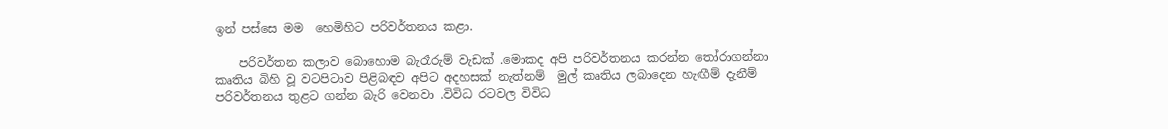ඉන් පස්සෙ මම  හෙමිහිට පරිවර්තනය කළා.

    පරිවර්තන කලාව බොහොම බැරෑරුම් වැඩක් .මොකද අපි පරිවර්තනය කරන්න තෝරාගන්නා කෘතිය බිහි වූ වටපිටාව පිළිබඳව අපිට අදහසක් නැත්නම්  මුල් කෘතිය ලබාදෙන හැඟීම් දැනීම් පරිවර්තනය තුළට ගන්න බැරි වෙනවා .විවිධ රටවල විවිධ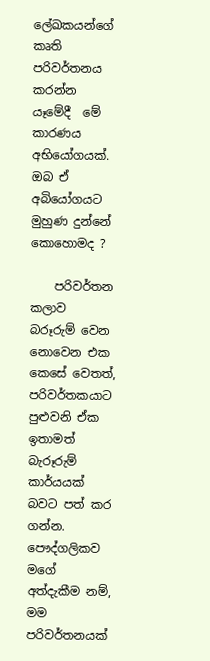ලේඛකයන්ගේ කෘති පරිවර්තනය කරන්න යෑමේදී  මේ කාරණය අභියෝගයක්. ඔබ ඒ අබියෝගයට මුහුණ දුන්නේ  කොහොමද ?

    පරිවර්තන කලාව බරූරුම් වෙන නොවෙන එක කෙසේ වෙතත්, පරිවර්තකයාට පුළුවනි ඒක ඉතාමත් බැරූරුම් කාර්යයක් බවට පත් කර ගන්න.  පෞද්ගලිකව මගේ  අත්දැකීම නම්, මම පරිවර්තනයක්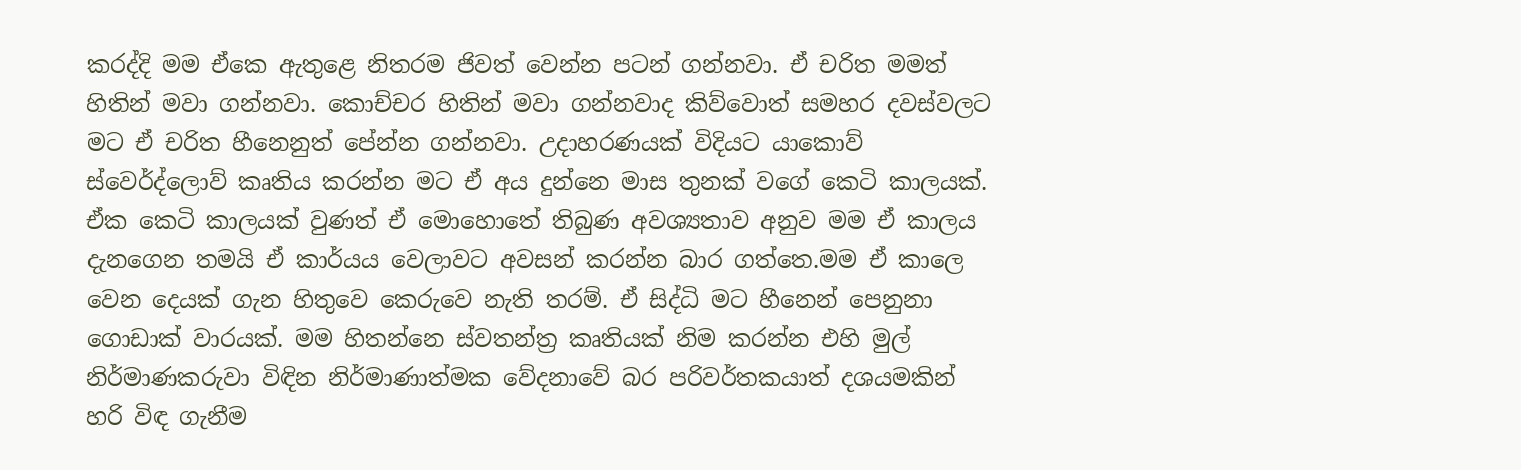කරද්දි මම ඒකෙ ඇතුළෙ නිතරම ජිවත් වෙන්න පටන් ගන්නවා. ඒ චරිත මමත් හිතින් මවා ගන්නවා. කොච්චර හිතින් මවා ගන්නවාද කිව්වොත් සමහර දවස්වලට මට ඒ චරිත හීනෙනුත් පේන්න ගන්නවා. උදාහරණයක් විදියට යාකොව් ස්වෙර්ද්ලොව් කෘතිය කරන්න මට ඒ අය දුන්නෙ මාස තුනක් වගේ කෙටි කාලයක්. ඒක කෙටි කාලයක් වුණත් ඒ මොහොතේ තිබුණ අවශ්‍යතාව අනුව මම ඒ කාලය දැනගෙන තමයි ඒ කාර්යය වෙලාවට අවසන් කරන්න බාර ගත්තෙ.මම ඒ කාලෙ වෙන දෙයක් ගැන හිතුවෙ කෙරුවෙ නැති තරම්. ඒ සිද්ධි මට හීනෙන් පෙනුනා ගොඩාක් වාරයක්. මම හිතන්නෙ ස්වතන්ත්‍ර කෘතියක් නිම කරන්න එහි මුල් නිර්මාණකරුවා විඳින නිර්මාණාත්මක වේදනාවේ බර පරිවර්තකයාත් දශයමකින් හරි විඳ ගැනීම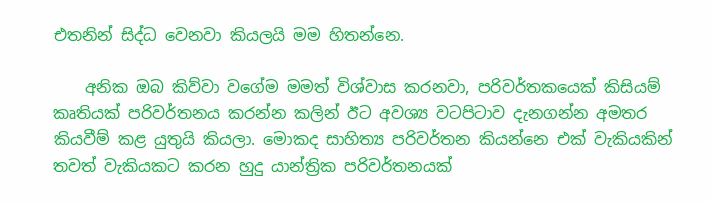එතනින් සිද්ධ වෙනවා කියලයි මම හිතන්නෙ.

    අනික ඔබ කිව්වා වගේම මමත් විශ්වාස කරනවා, පරිවර්තකයෙක් කිසියම් කෘතියක් පරිවර්තනය කරන්න කලින් ඊට අවශ්‍ය වටපිටාව දැනගන්න අමතර කියවීම් කළ යුතුයි කියලා. මොකද සාහිත්‍ය පරිවර්තන කියන්නෙ එක් වැකියකින් තවත් වැකියකට කරන හුදු යාන්ත්‍රික පරිවර්තනයක්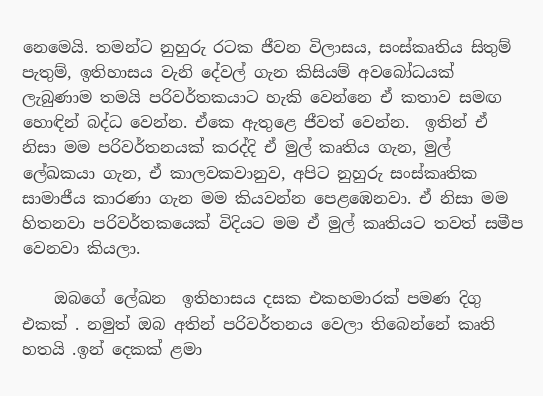නෙමෙයි. තමන්ට නුහුරු රටක ජීවන විලාසය, සංස්කෘතිය සිතුම් පැතුම්, ඉතිහාසය වැනි දේවල් ගැන කිසියම් අවබෝධයක් ලැබුණාම තමයි පරිවර්තකයාට හැකි වෙන්නෙ ඒ කතාව සමඟ හොඳින් බද්ධ වෙන්න. ඒකෙ ඇතුළෙ ජීවත් වෙන්න.  ඉතින් ඒ නිසා මම පරිවර්තනයක් කරද්දි ඒ මුල් කෘතිය ගැන, මුල් ලේඛකයා ගැන, ඒ කාලවකවානුව, අපිට නුහුරු සංස්කෘතික සාමාජීය කාරණා ගැන මම කියවන්න පෙළඹෙනවා. ඒ නිසා මම හිතනවා පරිවර්තකයෙක් විදියට මම ඒ මුල් කෘතියට තවත් සමීප වෙනවා කියලා.

    ඔබගේ ලේඛන  ඉතිහාසය දසක එකහමාරක් පමණ දිගු එකක් . නමුත් ඔබ අතින් පරිවර්තනය වෙලා තිබෙන්නේ කෘති හතයි .ඉන් දෙකක් ළමා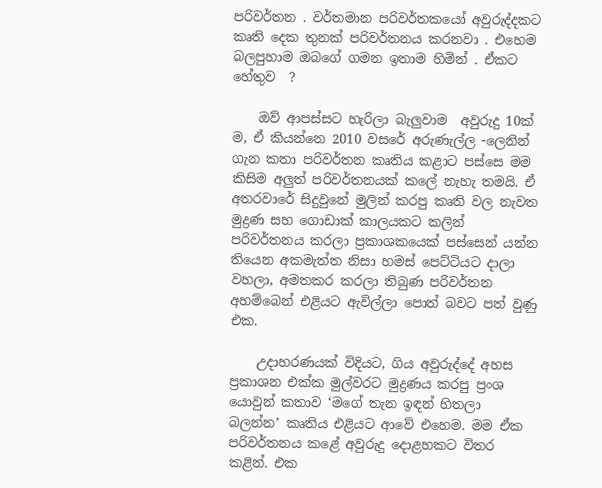පරිවර්තන . වර්තමාන පරිවර්තකයෝ අවුරුද්දකට කෘති දෙක තුනක් පරිවර්තනය කරනවා . එහෙම බලපුහාම ඔබගේ ගමන ඉතාම හිමින් . ඒකට හේතුව  ?

    ඔව් ආපස්සට හැරිලා බැලුවාම  අවුරුදු 10ක් ම, ඒ කියන්නෙ 2010 වසරේ අරුණැල්ල -ලෙනින් ගැන කතා පරිවර්තන කෘතිය කළාට පස්සෙ මම කිසිම අලුත් පරිවර්තනයක් කලේ නැහැ තමයි. ඒ අතරවාරේ සිදුවු‍නේ මුලින් කරපු කෘති වල නැවත මුද්‍රණ සහ ගොඩාක් කාලයකට කලින් පරිවර්තනය කරලා ප්‍රකාශකයෙක් පස්සෙන් යන්න තියෙන අකමැත්ත නිසා හමස් පෙට්ටියට දාලා වහලා, අමතකර කරලා තිබුණ පරිවර්තන  අහම්බෙන් එළියට ඇවිල්ලා පොත් බවට පත් වුණු එක.

    උදාහරණයක් විදියට, ගිය අවුරුද්දේ අහස ප්‍රකාශන එක්ක මුල්වරට මුද්‍රණය කරපු ප්‍රංශ යොවුන් කතාව ‘මගේ තැන ඉඳන් හිතලා බලන්න’ කෘතිය එළියට ආවේ එහෙම. මම ඒක පරිවර්තනය කළේ අවුරුදු දොළහකට විතර කළින්. එක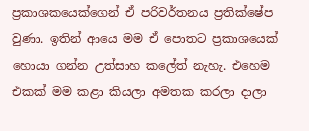ප්‍රකාශකයෙක්ගෙන් ඒ පරිවර්තනය ප්‍රතික්ෂේප වුණා. ඉතින් ආයෙ මම ඒ පොතට ප්‍රකාශයෙක් හොයා ගන්න උත්සාහ කලේත් නැහැ. එහෙම එකක් මම කළා කියලා අමතක කරලා දාලා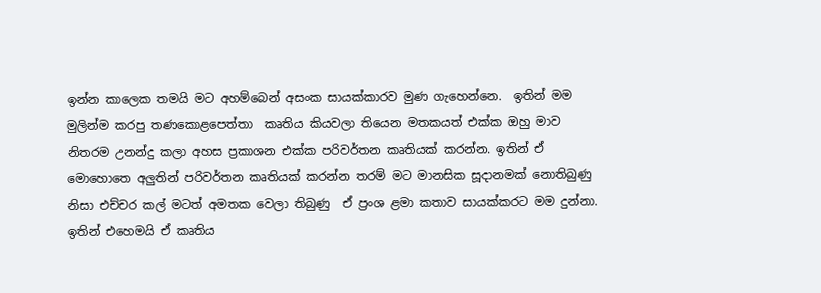ඉන්න කාලෙක තමයි මට අහම්බෙන් අසංක සායක්කාරව මුණ ගැහෙන්නෙ.  ඉතින් මම මුලින්ම කරපු තණකොළපෙත්තා  කෘතිය කියවලා තියෙන මතකයත් එක්ක ඔහු මාව නිතරම උනන්දු කලා අහස ප්‍රකාශන එක්ක පරිවර්තන කෘතියක් කරන්න. ඉතින් ඒ මොහොතෙ අලුතින් පරිවර්තන කෘතියක් කරන්න තරම් මට මානසික සූදානමක් නොතිබුණු නිසා එච්චර කල් මටත් අමතක වෙලා තිබුණු  ඒ ප්‍රංශ ළමා කතාව සායක්කරට මම දුන්නා. ඉතින් එහෙමයි ඒ කෘතිය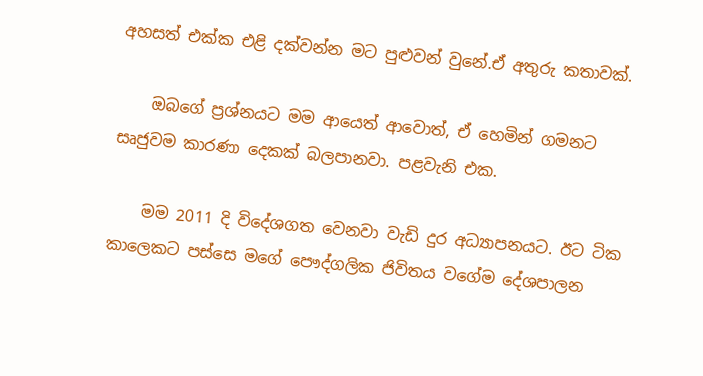අහසත් එක්ක එළි දක්වන්න මට පුළුවන් වුනේ.ඒ අතුරු කතාවක්.

    ඔබගේ ප්‍රශ්නයට මම ආයෙත් ආවොත්, ඒ හෙමින් ගමනට සෘජුවම කාරණා දෙකක් බලපානවා. පළවැනි එක.

    මම 2011 දි විදේශගත වෙනවා වැඩි දුර අධ්‍යාපනයට. ඊට ටික කාලෙකට පස්සෙ ම‍ගේ පෞද්ගලික ජිවිතය වගේම දේශපාලන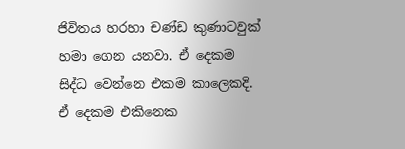ජිවිතය හරහා චණ්ඩ කුණාටවුක් හමා ගෙන යනවා. ඒ දෙකම සිද්ධ වෙන්නෙ එකම කාලෙකදි. ඒ දෙකම එකිනෙක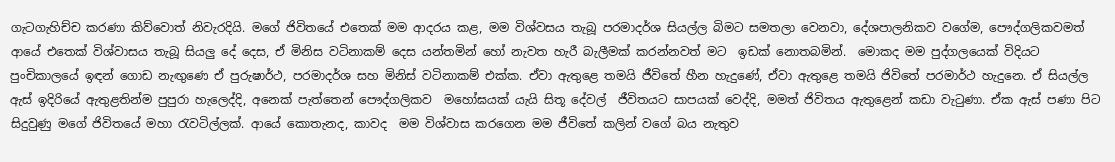ගැටගැහිච්ච කරණා කිව්වොත් නිවැරදියි. මගේ ජිවිතයේ එතෙක් මම ආදරය කළ, මම විශ්වසය තැබූ පරමාදර්ශ සියල්ල බිමට සමතලා වෙනවා, දේශපාලනිකව වගේම, පෞද්ගලිකවමත් අ‍ායේ එතෙක් විශ්වාසය තැබූ සියලු දේ දෙස, ඒ මිනිස වටිනාකම් දෙස යන්තමින් හෝ නැවත හැරී බැලීමක් කරන්නවත් මට  ඉඩක් නොතබමින්.  මොකද මම පුද්ගලයෙක් විදියට පුංචිකාලයේ ඉඳන් ගොඩ නැඟුණෙ ඒ පුරුෂාර්ථ, පරමාදර්ශ සහ මිනිස් වටිනාකම් එක්ක. ඒවා ඇතුළෙ තමයි ජීවිතේ හීන හැදුණේ, ඒවා ඇතුළෙ තමයි ජිවිතේ පරමාර්ථ හැදුනෙ. ඒ සියල්ල ඇස් ඉදිරියේ ඇතුළතින්ම පුපුරා හැලෙද්දි, අනෙක් පැත්තෙන් පෞද්ගලිකව  මහෝඝයක් යැයි සිතූ දේවල්  ජීවිතයට සාපයක් වෙද්දි, මමත් ජිවිතය ඇතුළෙන් කඩා වැටුණා. ඒක ඇස් පණා පිට සිදුවුණු මගේ ජිවිතයේ මහා රැවටිල්ලක්. ආයේ කොතැනද, කාවද  මම විශ්වාස කරගෙන මම ජීවිතේ කලින් වගේ බය නැතුව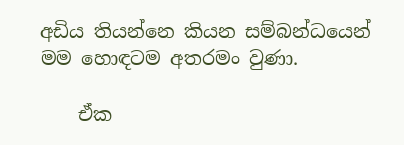අඩිය තියන්නෙ කියන සම්බන්ධයෙන් මම හොඳටම අතරමං වුණා.

    ඒක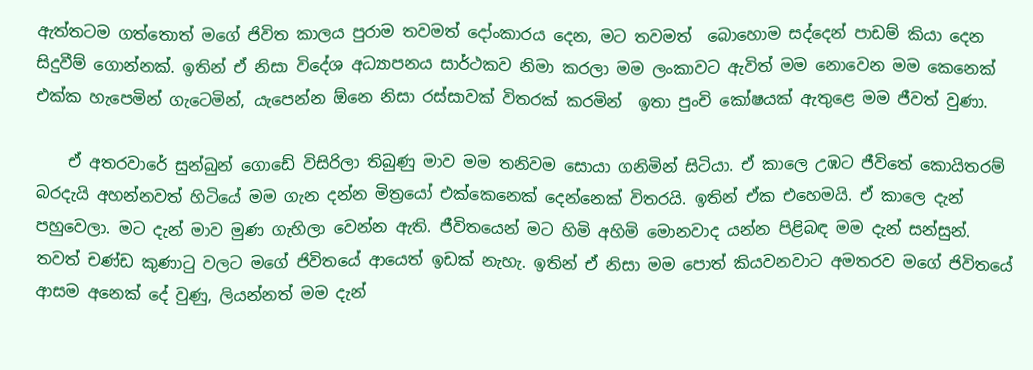ඇත්තටම ගත්තොත් මගේ ජිවිත කාලය පුරාම තවමත් දෝංකාරය දෙන, මට තවමත්  බොහොම සද්දෙන් පාඩම් කියා දෙන සිදුවීම් ගොන්නක්. ඉතින් ඒ නිසා විදේශ අධ්‍යාපනය සාර්ථකව නිමා කරලා මම ලංකාවට ඇවිත් මම නොවෙන මම කෙනෙක් එක්ක හැපෙමින් ගැටෙමින්, යැපෙන්න ඕනෙ නිසා රස්සාවක් විතරක් කරමින්  ඉතා පුංචි කෝෂයක් ඇතුළෙ මම ජීවත් වුණා.

    ඒ අතරවාරේ සුන්බුන් ගොඩේ විසිරිලා තිබුණු මාව මම තනිවම සොයා ගනිමින් සිටියා. ඒ කාලෙ උඹට ජීවිතේ කොයිතරම් බරදැයි අහන්නවත් හිටියේ මම ගැන දන්න මිත්‍ර‍යෝ එක්කෙනෙක් දෙන්නෙක් විතරයි. ඉතින් ඒක එහෙමයි. ඒ කාලෙ දැන් පහුවෙලා. මට දැන් මාව මුණ ගැහිලා වෙන්න ඇති. ජීවිතයෙන් මට හිමි අහිමි මොනවාද යන්න පිළිබඳ මම දැන් සන්සුන්. තවත් චණ්ඩ කුණාටු වලට මගේ ජිවිතයේ ආයෙත් ඉඩක් නැහැ. ඉතින් ඒ නිසා මම පොත් කියවනවාට අමතරව මගේ ජිවිතයේ ආසම අනෙක් දේ වුණු, ලියන්නත් මම දැන්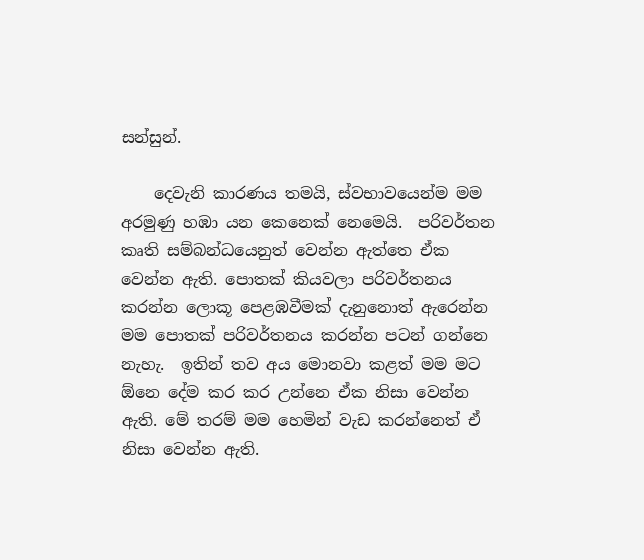සන්සුන්.

    දෙවැනි කාරණය තමයි, ස්වභාවයෙන්ම මම අරමුණු හඹා යන කෙනෙක් නෙමෙයි.  පරිවර්තන කෘති සම්බන්ධයෙනුත් වෙන්න ඇත්තෙ ඒක වෙන්න ඇති. පොතක් කියවලා ‍පරිවර්තනය කරන්න ලොකූ පෙළඹවීමක් දැනුනොත් ඇරෙන්න මම පොතක් පරිවර්තනය කරන්න පටන් ගන්නෙ නැහැ.  ඉතින් තව අය මොනවා කළත් මම මට ඕනෙ දේම කර කර උන්නෙ ඒක නිසා වෙන්න ඇති. මේ තරම් මම හෙමින් වැඩ කරන්නෙත් ඒ නිසා වෙන්න ඇති.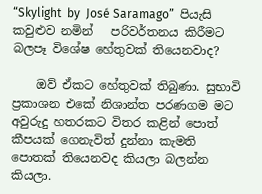“Skylight  by  José Saramago”  පියැසි කවුළුව නමින්   පරිවර්තනය කිරීමට බලපෑ විශේෂ හේතුවක් තියෙනවාද?

    ඔව් ඒකට හේතුවක් තිබුණා. සුභාවි ප්‍රකාශන එකේ නිශාන්ත පරණගම මට අවුරුදු හතරකට විතර කළින් පොත් කීපයක් ගෙනැවිත් දුන්නා කැමති පොතක් තියෙනවද කියලා බලන්න කියලා.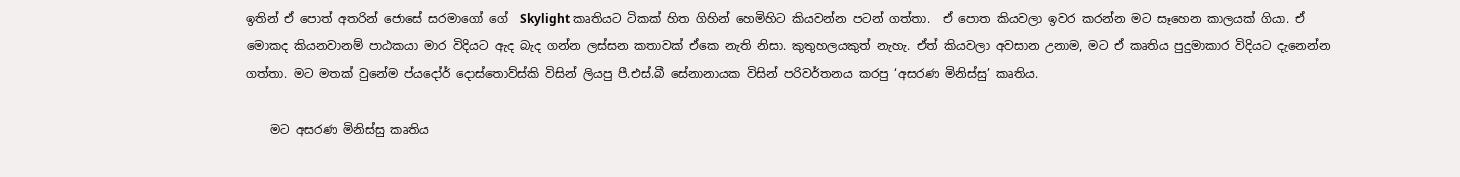ඉතින් ඒ පොත් අතරින් ‍‍‍ජොසේ සරමාගෝ ගේ  Skylight කෘතියට ටිකක් හිත ගිහින් හෙමිහිට කියවන්න පටන් ගත්තා.  ඒ පොත කියවලා ඉවර කරන්න මට සෑහෙන කාලයක් ගියා. ඒ මොකද කියනවානම් පාඨකයා මාර විදියට ඇද බැද ගන්න ලස්සන කතාවක් ඒකෙ නැති නිසා. කුතුහලයකුත් නැහැ. ඒත් කියවලා අවසාන උනාම, මට ඒ කෘතිය පුදුමාකාර විදියට දැනෙන්න ගත්තා. මට මතක් වුනේම ප්යදෝර් දොස්තොව්ස්කි විසින් ලියපු පී.එස්.බී සේනානායක විසින් පරිවර්තනය කරපු ‘අසරණ මිනිස්සු’ කෘතිය.

    මට අසරණ මිනිස්සු කෘතිය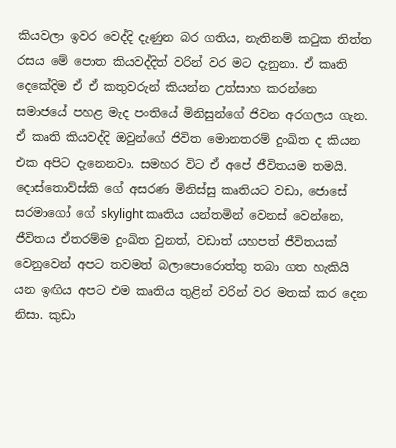කියවලා ඉවර වෙද්දි දැණුන බර ගතිය, නැතිනම් කටුක තිත්ත රසය මේ පොත කියවද්දිත් වරින් වර මට දැනුනා. ඒ කෘති දෙකේදිම ඒ ඒ කතුවරුන් කියන්න උත්සාහ කරන්නෙ සමාජයේ පහළ මැද පංතියේ මිනිසුන්ගේ ජිවන අරගලය ගැන.  ඒ කෘති කියවද්දි ඔවුන්ගේ ජිවිත මොනතරම් දුංඛිත ද කියන එක අපිට දැනෙනවා. සමහර විට ඒ අපේ ජීවිතයම තමයි. දොස්තොව්ස්කි ගේ අසරණ මිනිස්සු කෘතියට වඩා, ජොසේ සරමාගෝ ගේ skylight කෘතිය යන්තමින් වෙනස් වෙන්නෙ, ජීවිතය ඒතරම්ම දුංඛිත වුනත්, වඩාත් යහපත් ජීවිතයක් වෙනුවෙන් අපට තවමත් බලාපොරොත්තු තබා ගත හැකියි යන ඉඟිය අපට එම කෘතිය තුළින් වරින් වර මතක් කර දෙන නිසා. කුඩා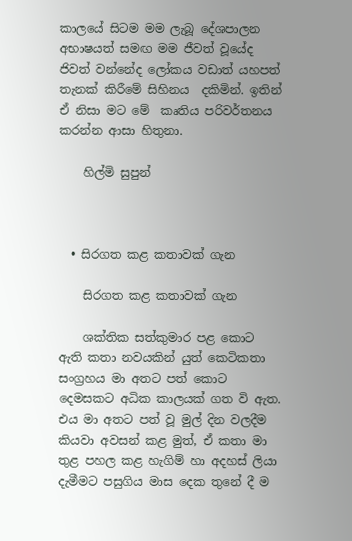කාලයේ සිටම මම ලැබූ දේශපාලන අභාෂයත් සමඟ මම ජීවත් වූයේද ජිවත් වන්නේද ‍ලෝකය වඩාත් යහපත් තැනක් කිරීමේ සිහිනය  දකිමින්. ඉතින් ඒ නිසා මට මේ  කෘතිය පරිවර්තනය කරන්න ආසා හිතුනා.

    හිල්මි සුපුන්



  • සිරගත කළ කතාවක් ගැන

    සිරගත කළ කතාවක් ගැන

    ශක්තික සත්කුමාර පළ කොට ඇති කතා නවයකින් යුත් කෙටිකතා සංග්‍රහය මා අතට පත් කොට දෙමසකට අධික කාලයක් ගත වි ඇත. එය මා අතට පත් වූ මුල් දින වලදීම කියවා අවසන් කළ මුත්, ඒ කතා මා තුළ පහල කළ හැගිම් හා අදහස් ලියා දැමීමට පසුගිය මාස දෙක තුනේ දී ම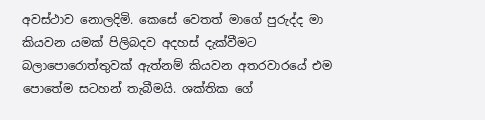අවස්ථාව නොලදිමි. කෙසේ වෙතත් මාගේ පුරුද්ද මා කියවන යමක් පිලිබදව අදහස් දැක්වීමට බලාපොරොත්තුවක් ඇත්නම් කියවන අතරවාරයේ එම පොතේම සටහන් තැබීමයි. ශක්තික ගේ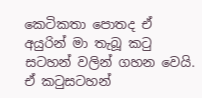කෙටිකතා පොතද ඒ අයුරින් මා තැබූ කටු සටහන් වලින් ගහන වෙයි. ඒ කටුසටහන්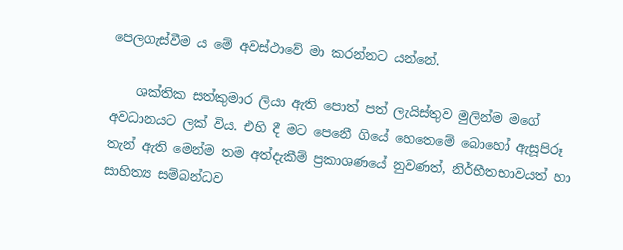පෙලගැස්වීම ය මේ අවස්ථාවේ මා කරන්නට යන්නේ.

    ශක්තික සත්කුමාර ලියා ඇති පොත් පත් ලැයිස්තුව මුලින්ම මගේ අවධානයට ලක් විය. එහි දී මට පෙනෙී ගියේ හෙතෙමේ බොහෝ ඇසූපිරූ තැන් ඇති මෙන්ම තම අත්දැකීම් ප්‍රකාශණයේ නුවණත්, නිර්භීතභාවයත් හා සාහිත්‍ය සම්බන්ධව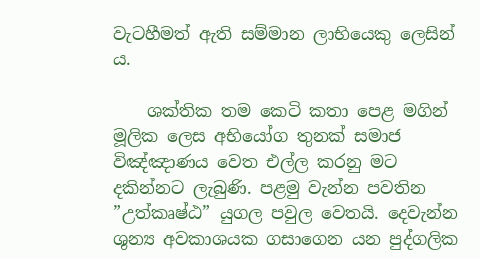වැටහීමත් ඇති සම්මාන ලාභියෙකු ලෙසින් ය.

    ශක්තික තම කෙටි කතා පෙළ මගින් මූලික ලෙස අභියෝග තුනක් සමාජ විඤ්ඤාණය වෙත එල්ල කරනු මට දකින්නට ලැබුණි. පළමු වැන්න පවතින ”උත්කෘෂ්ඨ” යුගල පවුල වෙතයි. දෙවැන්න ශුන්‍ය අවකාශයක ගසාගෙන යන පුද්ගලික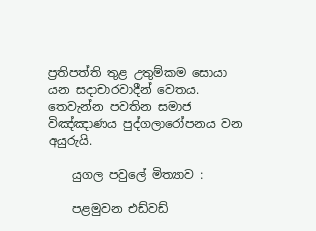ප්‍රතිපත්ති තුළ උතුම්කම සොයා යන සදාචාරවාදීන් වෙතය. තෙවැන්න පවතින සමාජ විඤ්ඤාණය පුද්ගලාරෝපනය වන අයුරුයි.

    යුගල පවුලේ මිත්‍යාව :

    පළමුවන එඩ්වඩ්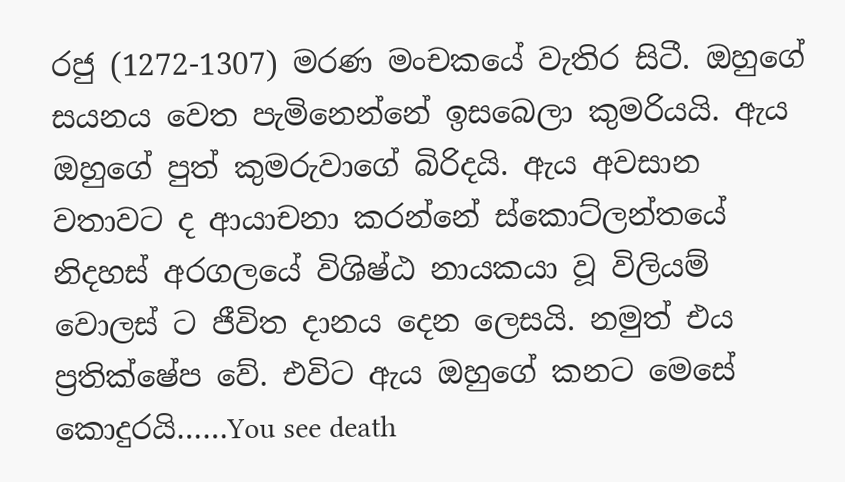රජු (1272-1307) මරණ මංචකයේ වැතිර සිටී. ඔහුගේ සයනය වෙත පැමිනෙන්නේ ඉසබෙලා කුමරියයි. ඇය ඔහුගේ පුත් කුමරුවාගේ බිරිදයි. ඇය අවසාන වතාවට ද ආයාචනා කරන්නේ ස්කොට්ලන්තයේ නිදහස් අරගලයේ විශිෂ්ඨ නායකයා වූ විලියම් වොලස් ට ජීවිත දානය දෙන ලෙසයි. නමුත් එය ප්‍රතික්ෂේප වේ. එවිට ඇය ඔහුගේ කනට මෙසේ කොදුරයි……You see death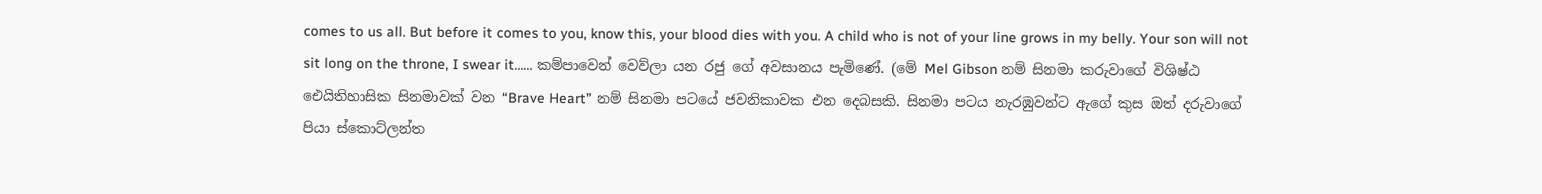comes to us all. But before it comes to you, know this, your blood dies with you. A child who is not of your line grows in my belly. Your son will not sit long on the throne, I swear it…… කම්පාවෙන් වෙව්ලා යන රජු ගේ අවසානය පැමිණේ. (මේ Mel Gibson නම් සිනමා කරුවාගේ විශිෂ්ඨ ඓයිතිහාසික සිනමාවක් වන “Brave Heart” නම් සිනමා පටයේ ජවනිකාවක එන දෙබසකි. සිනමා පටය නැරඹුවන්ට ඇගේ කුස ඔත් දරුවාගේ පියා ස්කොට්ලන්ත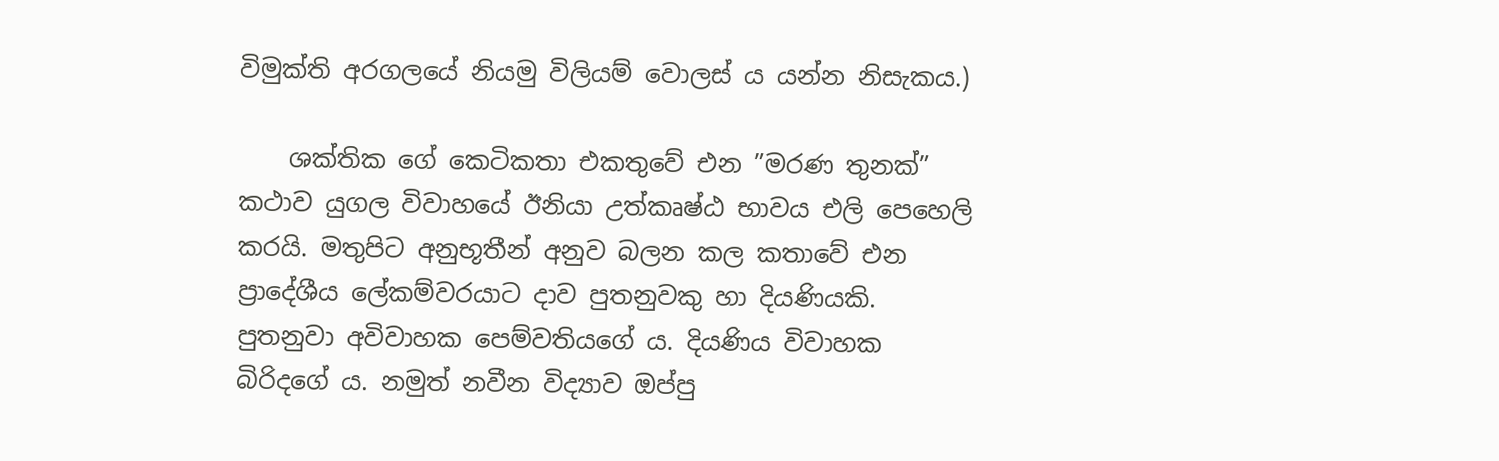විමුක්ති අරගලයේ නියමු විලියම් වොලස් ය යන්න නිසැකය.)

    ශක්තික ගේ කෙටිකතා එකතුවේ එන ”මරණ තුනක්” කථාව යුගල විවාහයේ ඊනියා උත්කෘෂ්ඨ භාවය එලි පෙහෙලි කරයි. මතුපිට අනුභූතීන් අනුව බලන කල කතාවේ එන ප්‍රාදේශීය ලේකම්වරයාට දාව පුතනුවකු හා දියණියකි. පුතනුවා අවිවාහක පෙම්වතියගේ ය. දියණිය විවාහක බිරිදගේ ය. නමුත් නවීන විද්‍යාව ඔප්පු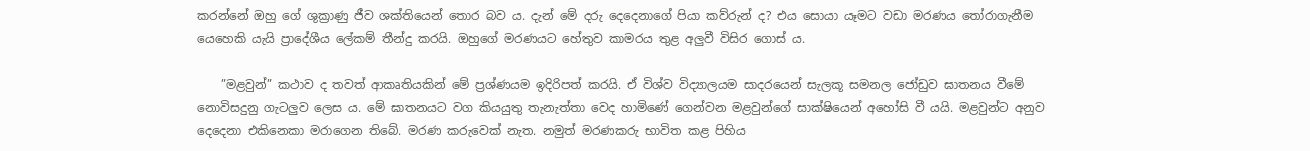කරන්නේ ඔහු ගේ ශුක්‍රාණු ජීව ශක්තියෙන් තොර බව ය. දැන් මේ දරු දෙදෙනාගේ පියා කව්රුන් ද? එය සොයා යෑමට වඩා මරණය තෝරාගැනීම යෙහෙකි යැයි ප්‍රාදේශීය ලේකම් තීන්දු කරයි. ඔහුගේ මරණයට හේතුව කාමරය තුළ අලුවී විසිර ගොස් ය.

    ”මළවුන්” කථාව ද තවත් ආකෘතියකින් මේ ප්‍රශ්ණයම ඉදිරිපත් කරයි. ඒ විශ්ව විද්‍යාලයම සාදරයෙන් සැලකූ සමනල ජෝඩුව ඝාතනය වීමේ නොවිසදුනු ගැටලුව ලෙස ය. මේ ඝාතනයට වග කියයුතු තැනැත්තා වෙද හාමිණේ ගෙන්වන මළවුන්ගේ සාක්ෂියෙන් අහෝසි වී යයි. මළවුන්ට අනුව දෙදෙනා එකිනෙකා මරාගෙන තිබේ. මරණ කරුවෙක් නැත. නමුත් මරණකරු භාවිත කළ පිහිය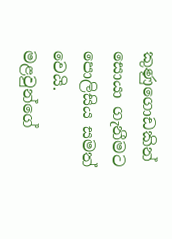කුණුගොඩකින් සොයා ගැනීමට පොලිසිය සමත් වෙයි. මළවුන්ගේ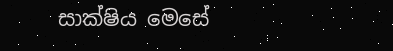සාක්ෂිය මෙසේ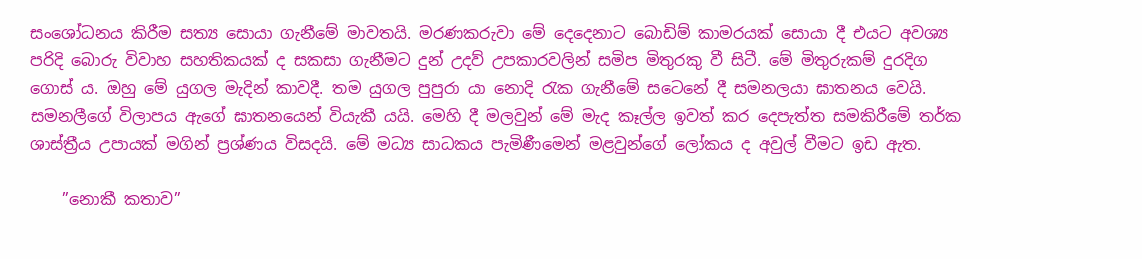සංශෝධනය කිරීම සත්‍ය සොයා ගැනීමේ මාවතයි. මරණකරුවා මේ දෙදෙනාට බොඩිම් කාමරයක් සොයා දී එයට අවශ්‍ය පරිදි බොරු විවාහ සහතිකයක් ද සකසා ගැනීමට දුන් උදව් උපකාරවලින් සමිප මිතුරකු වී සිටී. මේ මිතුරුකම් දුරදිග ගොස් ය. ඔහු මේ යුගල මැදින් කාවදී. තම යුගල පුපුරා යා නොදි රැක ගැනීමේ සටෙනේ දී සමනලයා ඝාතනය වෙයි. සමනලීගේ විලාපය ඇගේ ඝාතනයෙන් වියැකී යයි. මෙහි දී මලවුන් මේ මැද කෑල්ල ඉවත් කර දෙපැත්ත සමකිරීමේ තර්ක ශාස්ත්‍රීය උපායක් මගින් ප්‍රශ්ණය විසදයි. මේ මධ්‍ය සාධකය පැමිණීමෙන් මළවුන්ගේ ලෝකය ද අවුල් වීමට ඉඩ ඇත.

    ”නොකී කතාව”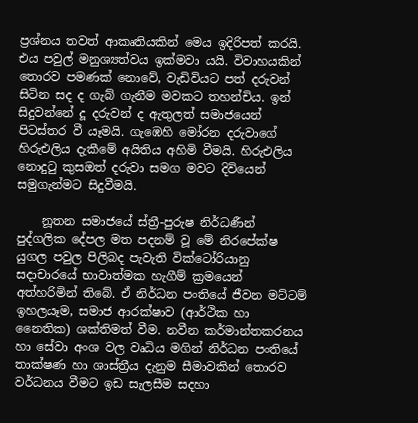ප්‍රශ්නය තවත් ආකෘතියකින් මෙය ඉදිරිපත් කරයි. එය පවුල් මනුශ්‍යත්වය ඉක්මවා යයි. විවාහයකින් තොරව පමණක් නොවේ, වැඩිවියට පත් දරුවන් සිටින සද ද ගැබ් ගැනීම මවකට තහන්චිය. ඉන් සිදුවන්නේ දූ දරුවන් ද ඇතුලත් සමාජයෙන් පිටස්තර වී යෑමයි. ගැඹෙහි මෝරන දරුවාගේ හිරුඑලිය දැකීමේ අයිතිය අහිමි වීමයි. හිරුඑලිය නොදුටු කුසඔත් දරුවා සමග මවට දිවියෙන් සමුගැන්මට සිදුවීමයි.

    නූතන සමාජයේ ස්ත්‍රී-පුරුෂ නිර්ධණීන් පුද්ගලික දේපල මත පදනම් වූ මේ නිරපේක්ෂ යුගල පවුල පිලිබද පැවැති වික්ටෝරියානු සදාචාරයේ භාවාත්මක හැගීම් ක්‍රමයෙන් අත්හරිමින් තිබේ. ඒ නිර්ධන පංතියේ ජීවන මට්ටම් ඉහලයෑම, සමාජ ආරක්ෂාව (ආර්ථික හා නෛතික) ශක්තිමත් වීම. නවීන කර්මාන්තකරනය හා සේවා අංශ වල වෘධිය මගින් නිර්ධන පංතියේ තාක්ෂණ හා ශාස්ත්‍රීය දැනුම සීමාවකින් තොරව වර්ධනය වීමට ඉඩ සැලසීම සදහා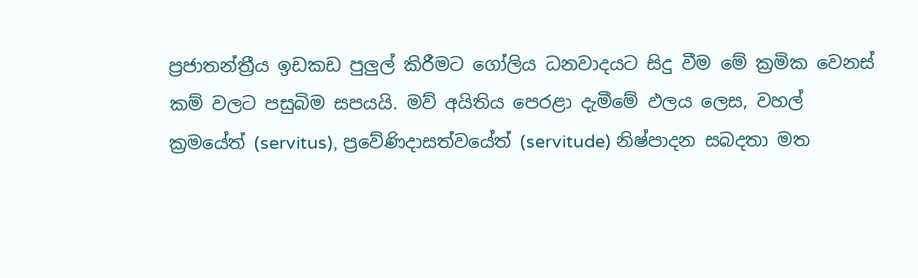ප්‍රජාතන්ත්‍රීය ඉඩකඩ පුලුල් කිරීමට ගෝලිය ධනවාදයට සිදු වීම මේ ක්‍රමික වෙනස් කම් වලට පසුබිම සපයයි. මව් අයිතිය පෙරළා දැමීමේ ඵලය ලෙස, වහල් ක්‍රමයේත් (servitus), ප්‍රවේණිදාසත්වයේත් (servitude) නිෂ්පාදන සබදතා මත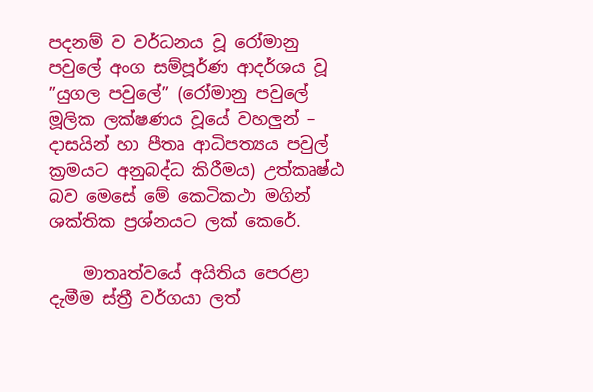පදනම් ව වර්ධනය වූ රෝමානු පවුලේ අංග සම්පූර්ණ ආදර්ශය වූ ”යුගල පවුලේ” (රෝමානු පවුලේ මූලික ලක්ෂණය වූයේ වහලුන් – දාසයින් හා පීතෘ ආධිපත්‍යය පවුල් ක්‍රමයට අනුබද්ධ කිරීමය) උත්කෘෂ්ඨ බව මෙසේ මේ කෙටිකථා මගින් ශක්තික ප්‍රශ්නයට ලක් කෙරේ.

    මාතෘත්වයේ අයිතිය පෙරළා දැමීම ස්ත්‍රී වර්ගයා ලත්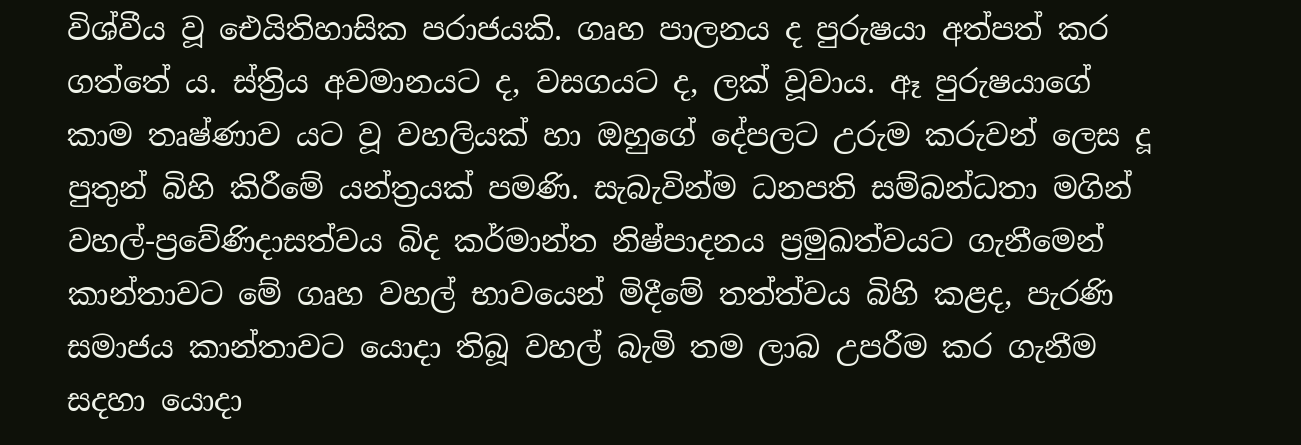විශ්වීය වූ ඓයිතිහාසික පරාජයකි. ගෘහ පාලනය ද පුරුෂයා අත්පත් කර ගත්තේ ය. ස්ත්‍රිය අවමානයට ද, වසගයට ද, ලක් වූවාය. ඈ පුරුෂයාගේ කාම තෘෂ්ණාව යට වූ වහලියක් හා ඔහුගේ දේපලට උරුම කරුවන් ලෙස දූ පුතුන් බිහි කිරීමේ යන්ත්‍රයක් පමණි. සැබැවින්ම ධනපති සම්බන්ධතා මගින් වහල්-ප්‍රවේණිදාසත්වය බිද කර්මාන්ත නිෂ්පාදනය ප්‍රමුඛත්වයට ගැනීමෙන් කාන්තාවට මේ ගෘහ වහල් භාවයෙන් මිදීමේ තත්ත්වය බිහි කළද, පැරණි සමාජය කාන්තාවට යොදා තිබූ වහල් බැමි තම ලාබ උපරීම කර ගැනීම සදහා යොදා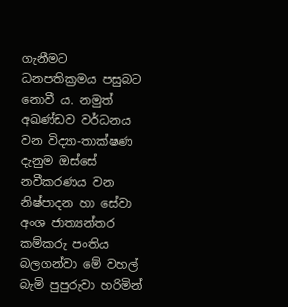ගැනීමට ධනපතික්‍රමය පසුබට නොවී ය. නමුත් අඛණ්ඩව වර්ධනය වන විද්‍යා-තාක්ෂණ දැනුම ඔස්සේ නවීකරණය වන නිෂ්පාදන හා සේවා අංශ ජාත්‍යන්තර කම්කරු පංතිය බලගන්වා මේ වහල් බැමි පුපුරුවා හරිමින්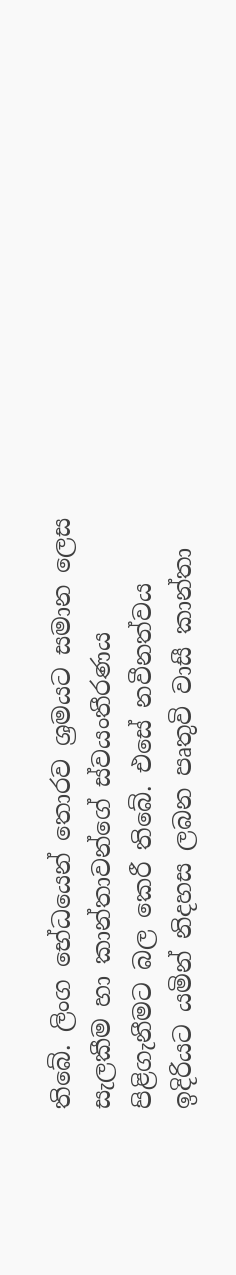තිබේ. ලිංග භේධයෙන් තොරව ශ්‍රමයට සමාන ලෙස සැලකීම හා කාන්තාවන්ගේ ස්වයංතීරණය පිළිගැනීමට බල කෙරී තිබේ. එසේ නවීනත්වය ඉදිරියට යමින් නිදහස ලබන පෘතුවි වාසී කාන්තා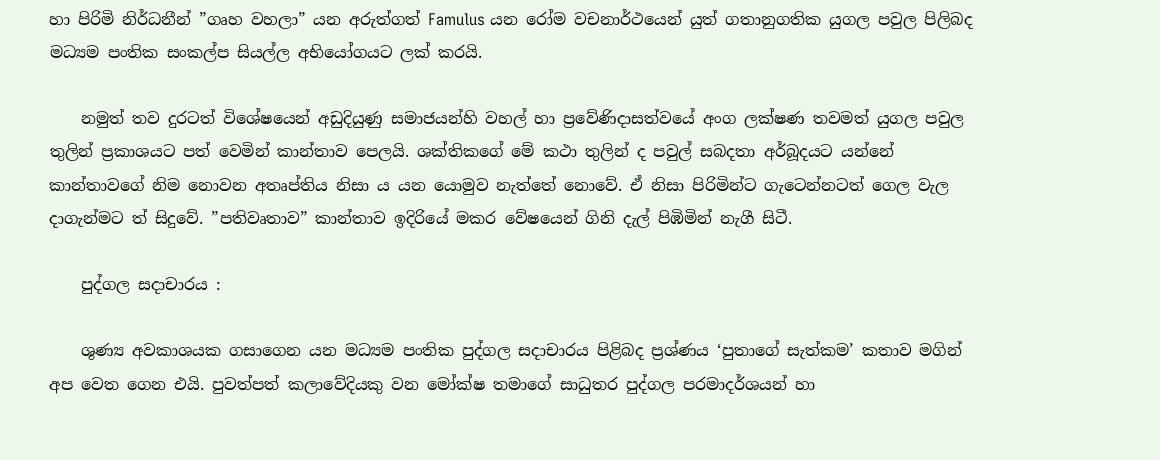හා පිරිමි නිර්ධනීන් ”ගෘහ වහලා” යන අරුත්ගත් Famulus යන රෝම වචනාර්ථයෙන් යුත් ගතානුගතික යුගල පවුල පිලිබද මධ්‍යම පංතික සංකල්ප සියල්ල අභියෝගයට ලක් කරයි.

    නමුත් තව දුරටත් විශේෂයෙන් අඩුදියුණු සමාජයන්හි වහල් හා ප්‍රවේණිදාසත්වයේ අංග ලක්ෂණ තවමත් යුගල පවුල තුලින් ප්‍රකාශයට පත් වෙමින් කාන්තාව පෙලයි. ශක්තිකගේ මේ කථා තුලින් ද පවුල් සබදතා අර්බූදයට යන්නේ කාන්තාවගේ නිම නොවන අතෘප්තිය නිසා ය යන යොමුව නැත්තේ නොවේ. ඒ නිසා පිරිමින්ට ගැටෙන්නටත් ගෙල වැල දාගැන්මට ත් සිදුවේ. ”පතිවෘතාව” කාන්තාව ඉදිරියේ මකර වේෂයෙන් ගිනි දැල් පිඹිමින් නැගී සිටී.

    පුද්ගල සදාචාරය :

    ශුණ්‍ය අවකාශයක ගසාගෙන යන මධ්‍යම පංතික පුද්ගල සදාචාරය පිළිබද ප්‍රශ්ණය ‘පුතාගේ සැත්කම’ කතාව මගින් අප වෙත ගෙන එයි. පුවත්පත් කලාවේදියකු වන මෝක්ෂ තමාගේ සාධුතර පුද්ගල පරමාදර්ශයන් හා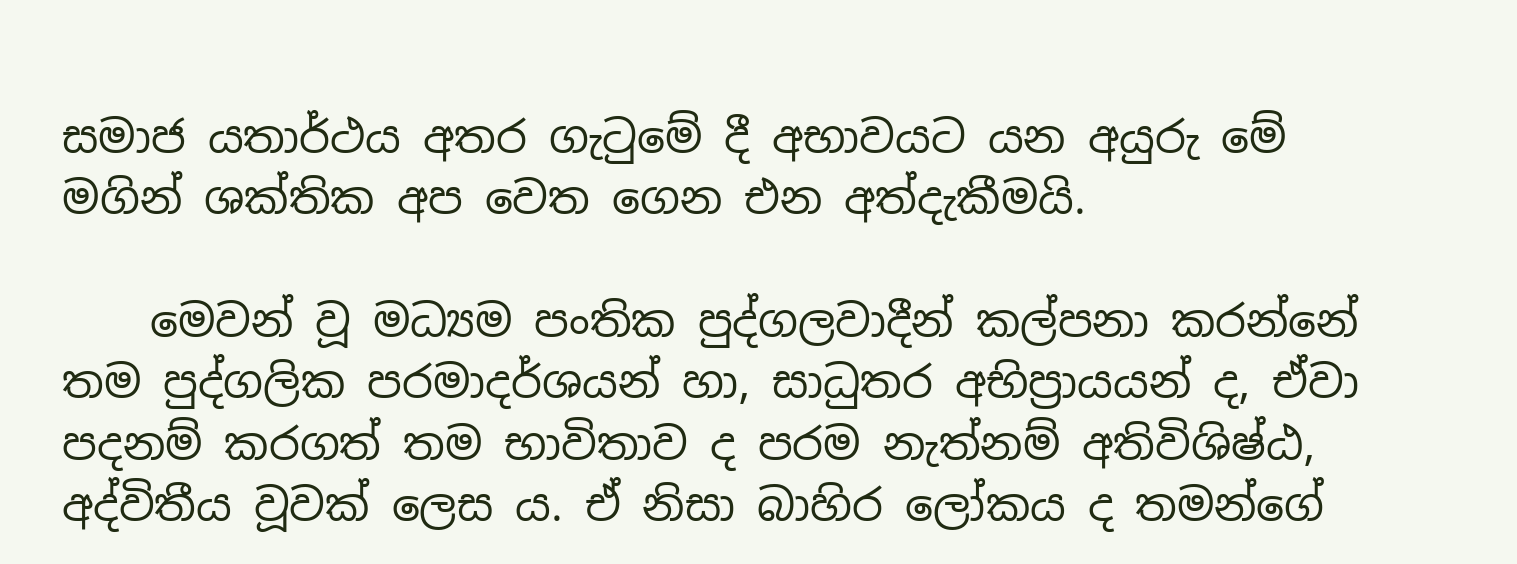සමාජ යතාර්ථය අතර ගැටුමේ දී අභාවයට යන අයුරු මේ මගින් ශක්තික අප වෙත ගෙන එන අත්දැකීමයි.

    මෙවන් වූ මධ්‍යම පංතික පුද්ගලවාදීන් කල්පනා කරන්නේ තම පුද්ගලික පරමාදර්ශයන් හා, සාධුතර අභිප්‍රායයන් ද, ඒවා පදනම් කරගත් තම භාවිතාව ද පරම නැත්නම් අතිවිශිෂ්ඨ, අද්විතීය වූවක් ලෙස ය. ඒ නිසා බාහිර ලෝකය ද තමන්ගේ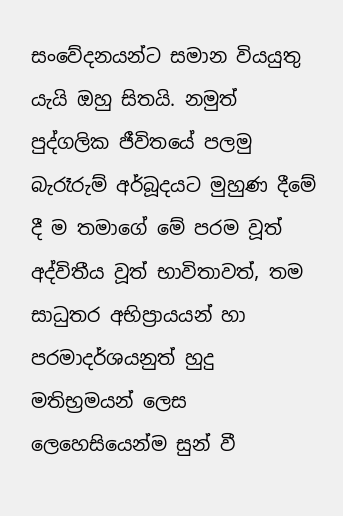සංවේදනයන්ට සමාන වියයුතු යැයි ඔහු සිතයි. නමුත් පුද්ගලික ජීවිතයේ පලමු බැරෑරුම් අර්බූදයට මුහුණ දීමේ දී ම තමාගේ මේ පරම වූත් අද්විතීය වූත් භාවිතාවත්, තම සාධුතර අභිප්‍රායයන් හා පරමාදර්ශයනුත් හුදු මතිභ්‍රමයන් ලෙස ලෙහෙසියෙන්ම සුන් වී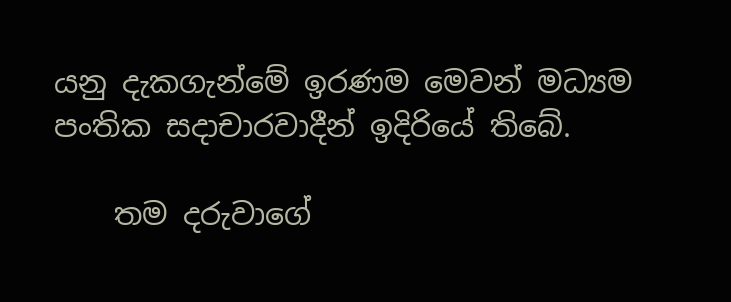යනු දැකගැන්මේ ඉරණම මෙවන් මධ්‍යම පංතික සදාචාරවාදීන් ඉදිරියේ තිබේ.

    තම දරුවාගේ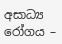අසාධ්‍ය රෝගය –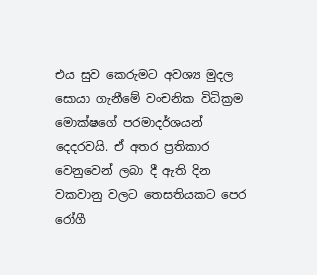එය සුව කෙරුමට අවශ්‍ය මුදල සොයා ගැනීමේ වංචනික විධික්‍රම මොක්ෂගේ පරමාදර්ශයන් දෙදරවයි. ඒ අතර ප්‍රතිකාර වෙනුවෙන් ලබා දී ඇති දින වකවානු වලට තෙසතියකට පෙර රෝගී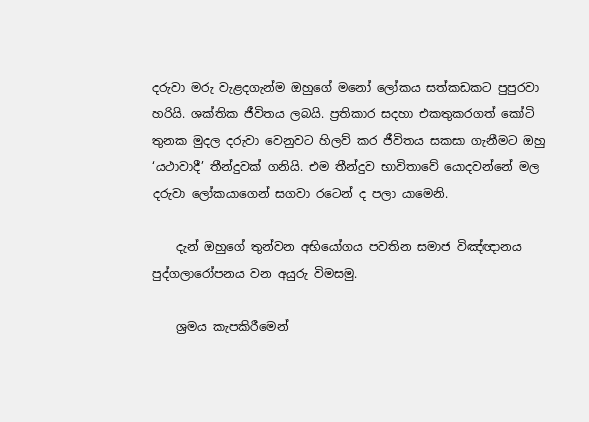දරුවා මරු වැළදගැන්ම ඔහුගේ මනෝ ලෝකය සත්කඩකට පුපුරවා හරියි. ශක්තික ජීවිතය ලබයි. ප්‍රතිකාර සදහා එකතුකරගත් කෝටි තුනක මුදල දරුවා වෙනුවට හිලව් කර ජීවිතය සකසා ගැනීමට ඔහු ‘යථාවාදී’ තීන්දුවක් ගනියි. එම තීන්දුව භාවිතාවේ යොදවන්නේ මල දරුවා ලෝකයාගෙන් සගවා රටෙන් ද පලා යාමෙනි.

    දැන් ඔහුගේ තුන්වන අභියෝගය පවතින සමාජ විඤ්ඥානය පුද්ගලාරෝපනය වන අයුරු විමසමු.

    ශ්‍රමය කැපකිරීමෙන්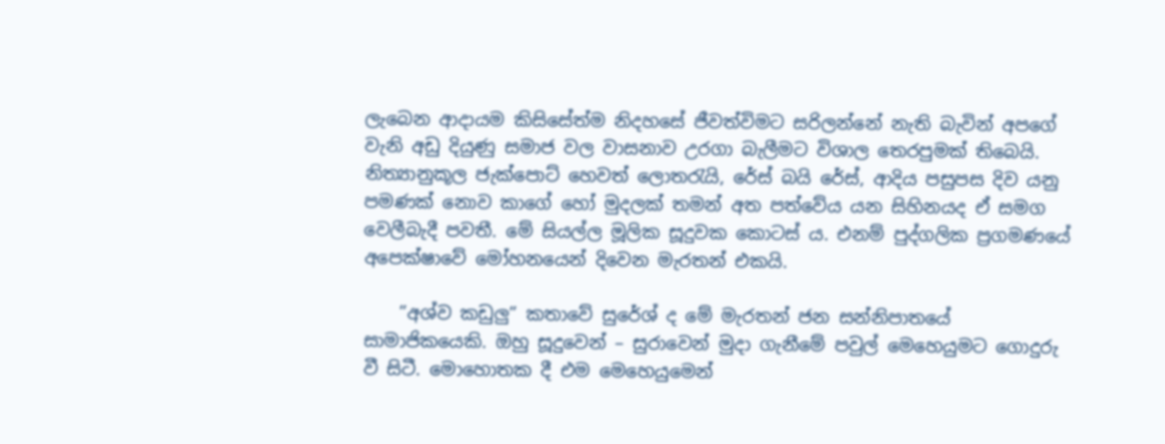ලැබෙන ආදායම කිසිසේත්ම නිදහසේ ජීවත්විමට සරිලන්නේ නැති බැවින් අපගේ වැනි අඩු දියුණු සමාජ වල වාසනාව උරගා බැලීමට විශාල තෙරපුමක් තිබෙයි. නිත්‍යානුකූල ජැක්පොට් හෙවත් ලොතරැයි, රේස් බයි රේස්, ආදිය පසුපස දිව යනු පමණක් නොව කාගේ හෝ මුදලක් තමන් අත පත්වේය යන සිහිනයද ඒ සමග වෙලීබැදී පවතී. මේ සියල්ල මූලික සූදුවක කොටස් ය. එනම් පුද්ගලික ප්‍රගමණයේ අපෙක්ෂාවේ මෝහනයෙන් දිවෙන මැරතන් එකයි.

    ”අශ්ව කඩුලු” කතාවේ සුරේශ් ද මේ මැරතන් ජන සන්නිපාතයේ සාමාජිකයෙකි. ඔහු සූදුවෙන් – සුරාවෙන් මුදා ගැනීමේ පවුල් මෙහෙයුමට ගොදුරු වී සිටී. මොහොතක දී එම මෙහෙයුමෙන්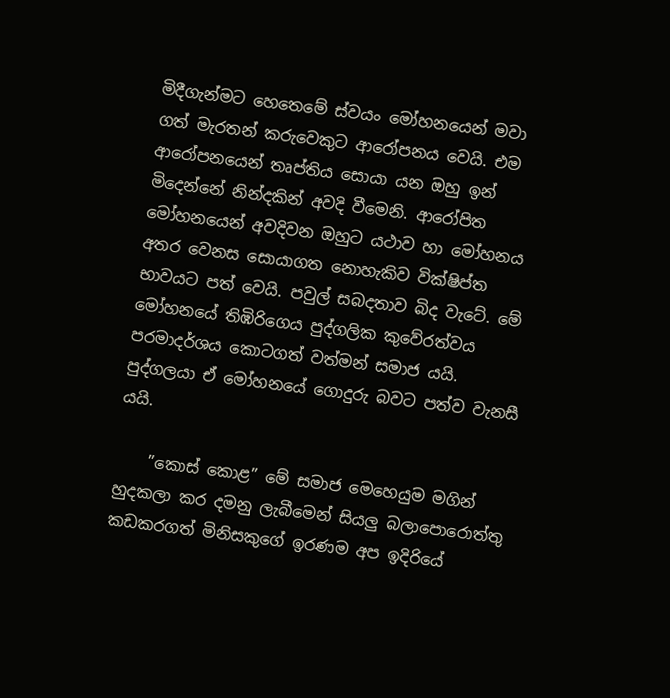මිදීගැන්මට හෙතෙමේ ස්වයං මෝහනයෙන් මවා ගත් මැරතන් කරුවෙකුට ආරෝපනය වෙයි. එම ආරෝපනයෙන් තෘප්තිය සොයා යන ඔහු ඉන් මිදෙන්නේ නින්දකින් අවදි වීමෙනි. ආරෝපිත මෝහනයෙන් අවදිවන ඔහුට යථාව හා මෝහනය අතර වෙනස සොයාගත නොහැකිව වික්ෂිප්ත භාවයට පත් වෙයි. පවුල් සබදතාව බිද වැටේ. මේ මෝහනයේ තිඹිරිගෙය පුද්ගලික කුවේරත්වය පරමාදර්ශය කොටගත් වත්මන් සමාජ යයි. පුද්ගලයා ඒ මෝහනයේ ගොදුරු බවට පත්ව වැනසී යයි.

    ”කොස් කොළ” මේ සමාජ මෙහෙයුම මගින් හුදකලා කර දමනු ලැබීමෙන් සියලු බලාපොරොත්තු කඩකරගත් මිනිසකුගේ ඉරණම අප ඉදිරියේ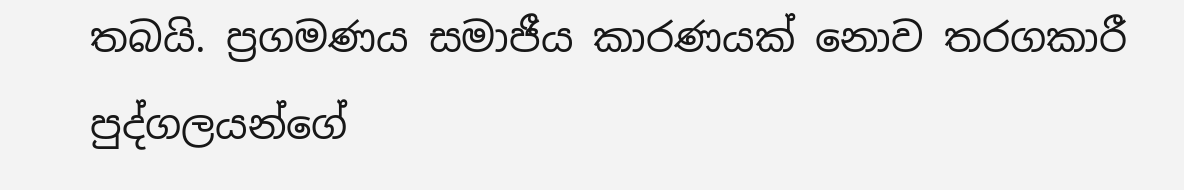තබයි. ප්‍රගමණය සමාජීය කාරණයක් නොව තරගකාරී පුද්ගලයන්ගේ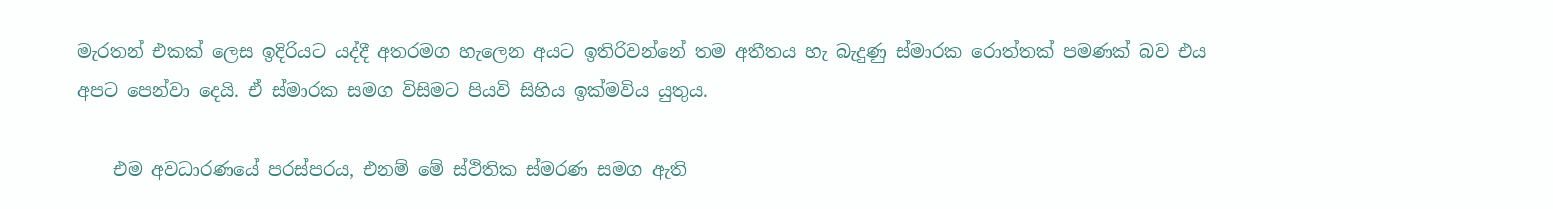මැරතන් එකක් ලෙස ඉදිරියට යද්දී අතරමග හැලෙන අයට ඉතිරිවන්නේ තම අතීතය හැ බැදුණු ස්මාරක රොත්තක් පමණක් බව එය අපට පෙන්වා දෙයි. ඒ ස්මාරක සමග විසිමට පියවි සිහිය ඉක්මවිය යුතුය.

    එම අවධාරණයේ පරස්පරය, එනම් මේ ස්ථිතික ස්මරණ සමග ඇති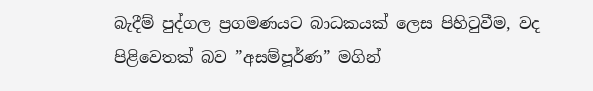බැදීම් පුද්ගල ප්‍රගමණයට බාධකයක් ලෙස පිහිටුවීම, වද පිළිවෙතක් බව ”අසම්පූර්ණ” මගින්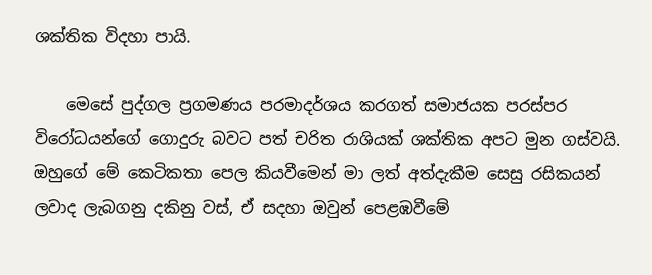ශක්තික විදහා පායි.

    මෙසේ පුද්ගල ප්‍රගමණය පරමාදර්ශය කරගත් සමාජයක පරස්පර විරෝධයන්ගේ ගොදුරු බවට පත් චරිත රාශියක් ශක්තික අපට මුන ගස්වයි. ඔහුගේ මේ කෙටිකතා පෙල කියවීමෙන් මා ලත් අත්දැකීම සෙසු රසිකයන් ලවාද ලැබගනු දකිනු වස්, ඒ සදහා ඔවුන් පෙළඹවීමේ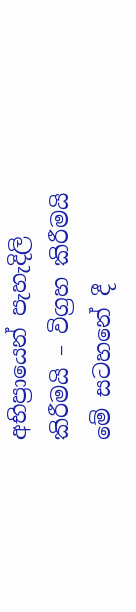අභිප්‍රායෙන් පැහැදිලි කිරීමයි – විග්‍රහ කිරීමයි මේ සටහනේ දී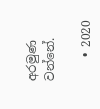අරමුණ වන්නේ.

    • 2020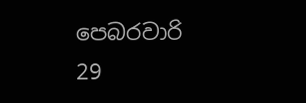පෙබරවාරි 29